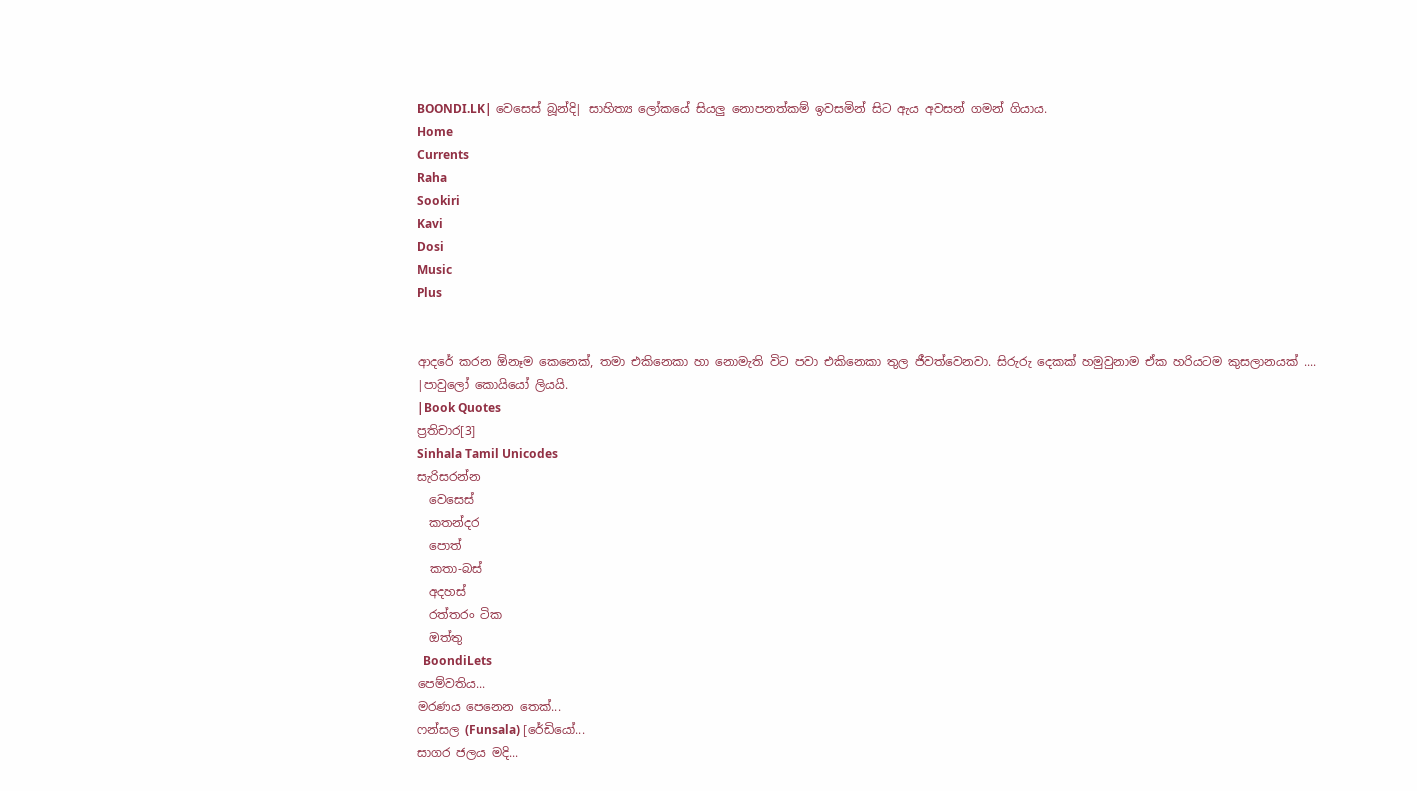BOONDI.LK| වෙසෙස් බූන්දි| සාහිත්‍ය ලෝකයේ සියලු නොපනත්කම් ඉවසමින් සිට ඇය අවසන් ගමන් ගියාය.
Home
Currents
Raha
Sookiri
Kavi
Dosi
Music
Plus


ආදරේ කරන ඕනෑම කෙනෙක්, තමා එකිනෙකා හා නොමැති විට පවා එකිනෙකා තුල ජීවත්වෙනවා. සිරුරු දෙකක් හමුවුනාම ඒක හරියටම කුසලානයක් ....
|පාවුලෝ කොයියෝ ලියයි.
|Book Quotes
ප්‍රතිචාර[3]
Sinhala Tamil Unicodes
සැරිසරන්න
  වෙසෙස්
  කතන්දර
  පොත්
  කතා-බස්
  අදහස්
  රත්තරං ටික
  ඔත්තු
  BoondiLets
පෙම්වතිය...
මරණය පෙනෙන තෙක්...
ෆන්සල (Funsala) [රේඩියෝ...
සාගර ජලය මදි...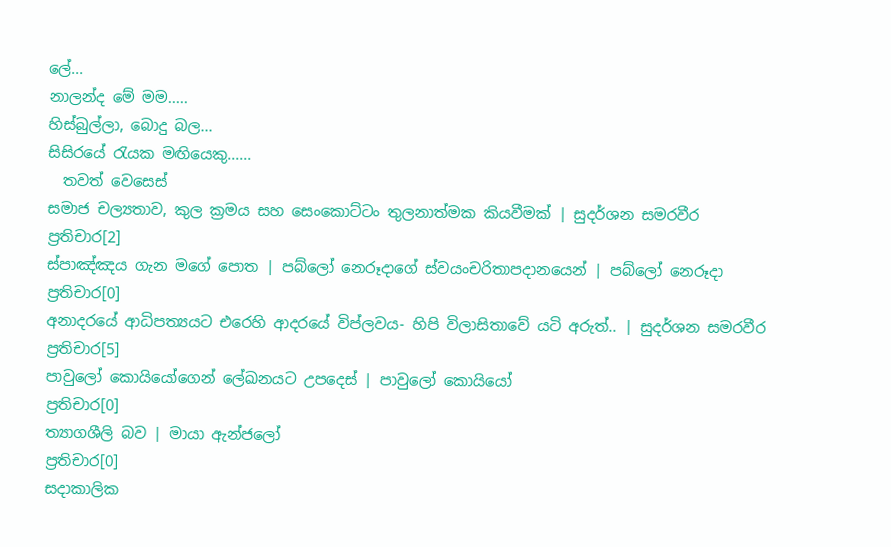ලේ...
නාලන්ද මේ මම.....
හිස්බුල්ලා, බොදු බල...
සිසිරයේ රැයක මඟියෙකු......
  තවත් වෙසෙස්
සමාජ චල්‍යතාව, කුල ක්‍රමය සහ සෙංකොට්ටං තුලනාත්මක කියවීමක් | සුදර්ශන සමරවීර
ප්‍රතිචාර[2]
ස්පාඤ්ඤය ගැන මගේ පොත | පබ්ලෝ නෙරූදාගේ ස්වයංචරිතාපදානයෙන් | පබ්ලෝ නෙරූදා
ප්‍රතිචාර[0]
අනාදරයේ ආධිපත්‍යයට එරෙහි ආදරයේ විප්ලවය- හිපි විලාසිතාවේ යටි අරුත්.. | සුදර්ශන සමරවීර
ප්‍රතිචාර[5]
පාවුලෝ කොයියෝගෙන් ලේඛනයට උපදෙස් | පාවුලෝ කොයියෝ
ප්‍රතිචාර[0]
ත්‍යාගශීලි බව | මායා ඇන්ජලෝ
ප්‍රතිචාර[0]
සදාකාලික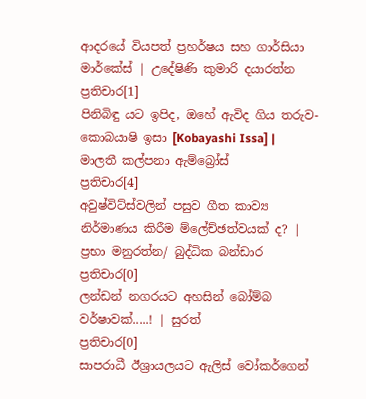ආදරයේ වියපත් ප්‍රහර්ෂය සහ ගාර්සියා මාර්කේස් | උදේෂිණි කුමාරි දයාරත්න
ප්‍රතිචාර[1]
පිනිබිඳු යට ඉපිද, ඔහේ ඇවිද ගිය තරුව- කොබයාෂි ඉසා [Kobayashi Issa] | මාලතී කල්පනා ඇම්බ්‍රෝස්
ප්‍රතිචාර[4]
අවුෂ්විට්ස්වලින් පසුව ගීත කාව්‍ය නිර්මාණය කිරීම ම්ලේච්ඡත්වයක් ද? | ප්‍රභා මනුරත්න/ බුද්ධික බන්ඩාර
ප්‍රතිචාර[0]
ලන්ඩන් නගරයට අහසින් බෝම්බ වර්ෂාවක්.....! | සුරත්
ප්‍රතිචාර[0]
සාපරාධී ඊශ්‍රායලයට ඇලිස් වෝකර්ගෙන්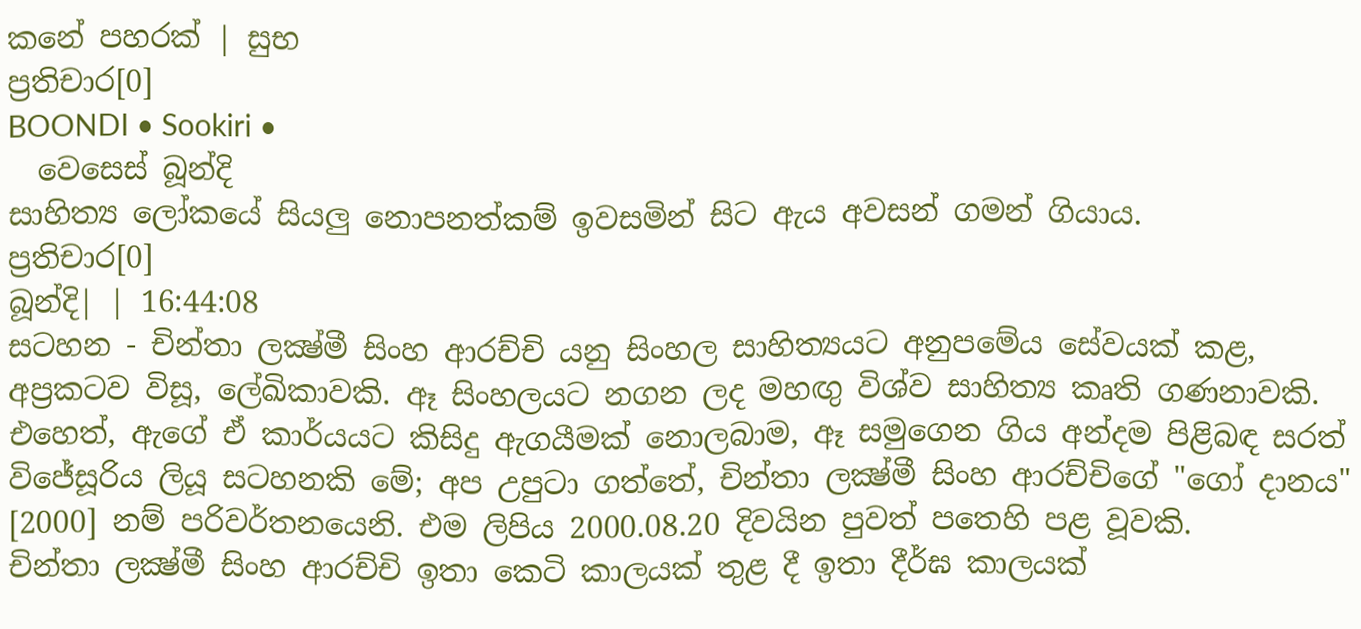කනේ පහරක් | සුභ
ප්‍රතිචාර[0]
BOONDI • Sookiri •
  වෙසෙස් බූන්දි
සාහිත්‍ය ලෝකයේ සියලු නොපනත්කම් ඉවසමින් සිට ඇය අවසන් ගමන් ගියාය.
ප්‍රතිචාර[0]
බූන්දි| | 16:44:08
සටහන - චින්තා ලක්‍ෂ්මී සිංහ ආරච්චි යනු සිංහල සාහිත්‍යයට අනුපමේය සේවයක් කළ, අප්‍රකටව විසූ, ලේඛිකාවකි. ඈ සිංහලයට නගන ලද මහඟු විශ්ව සාහිත්‍ය කෘති ගණනාවකි. එහෙත්, ඇගේ ඒ කාර්යයට කිසිදු ඇගයීමක් නොලබාම, ඈ සමුගෙන ගිය අන්දම පිළිබඳ සරත් විජේසූරිය ලියූ සටහනකි මේ; අප උපුටා ගත්තේ, චින්තා ලක්‍ෂ්මී සිංහ ආරච්චිගේ "ගෝ දානය" [2000] නම් පරිවර්තනයෙනි. එම ලිපිය 2000.08.20 දිවයින පුවත් පතෙහි පළ වූවකි.
චින්තා ලක්‍ෂ්මී සිංහ ආරච්චි ඉතා කෙටි කාලයක් තුළ දී ඉතා දීර්ඝ කාලයක්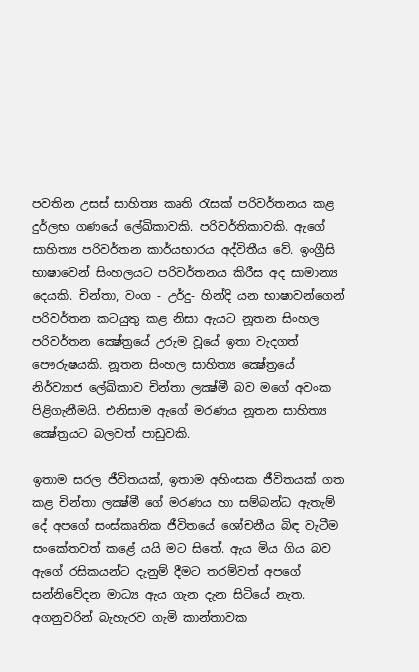පවතින උසස් සාහිත්‍ය කෘති රැසක් පරිවර්තනය කළ දුර්ලභ ගණයේ ලේඛිකාවකි. පරිවර්තිකාවකි. ඇගේ සාහිත්‍ය පරිවර්තන කාර්යභාරය අද්විතීය වේ. ඉංග්‍රීසි භාෂාවෙන් සිංහලයට පරිවර්තනය කිරීස අද සාමාන්‍ය දෙයකි. චින්තා, වංග - උර්දු- හින්දි යන භාෂාවන්ගෙන් පරිවර්තන කටයුතු කළ නිසා ඇයට නූතන සිංහල පරිවර්තන ක්‍ෂේත්‍රයේ උරුම වූයේ ඉතා වැදගත් පෞරුෂයකි. නූතන සිංහල සාහිත්‍ය ක්‍ෂේත්‍රයේ නිර්ව්‍යාජ ලේඛිකාව චින්තා ලක්‍ෂ්මී බව මගේ අවංක පිළිගැනීමයි. එනිසාම ඇගේ මරණය නූතන සාහිත්‍ය ක්‍ෂේත්‍රයට බලවත් පාඩුවකි.

ඉතාම සරල ජීවිතයක්, ඉතාම අහිංසක ජීවිතයක් ගත කළ චින්තා ලක්‍ෂ්මී ගේ මරණය හා සම්බන්ධ ඇතැම් දේ අපගේ සංස්කෘතික ජීවිතයේ ශෝචනීය බිඳ වැටීම සංකේතවත් කළේ යයි මට සිතේ. ඇය මිය ගිය බව ඇගේ රසිකයන්ට දැනුම් දීමට තරම්වත් අපගේ සන්නිවේදන මාධ්‍ය ඇය ගැන දැන සිටියේ නැත. අගනුවරින් බැහැරව ගැමි කාන්තාවක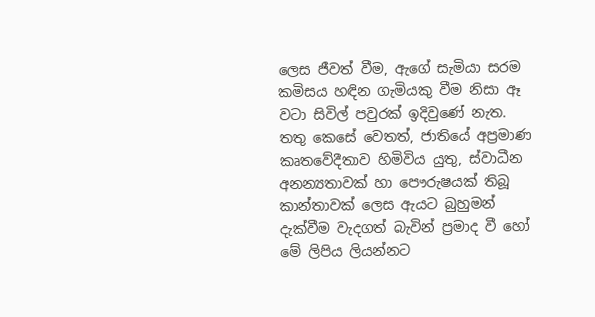ලෙස ජීවත් වීම, ඇගේ සැමියා සරම කමිසය හඳින ගැමියකු වීම නිසා ඈ වටා සිවිල් පවුරක් ඉදිවුණේ නැත. තතු කෙසේ වෙතත්, ජාතියේ අප්‍රමාණ කෘතවේදීතාව හිමිවිය යුතු, ස්වාධීන අනන්‍යතාවක් හා පෞරුෂයක් තිබූ කාන්තාවක් ලෙස ඇයට බුහුමන් දැක්වීම වැදගත් බැවින් ප්‍රමාද වී හෝ මේ ලිපිය ලියන්නට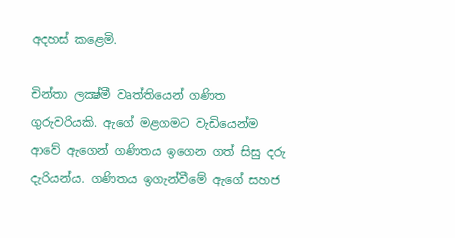අදහස් කළෙමි.

චින්තා ලක්‍ෂ්මී වෘත්තියෙන් ගණිත ගුරුවරියකි. ඇගේ මළගමට වැඩියෙන්ම ආවේ ඇගෙන් ගණිතය ඉගෙන ගත් සිසු දරු දැරියන්ය. ගණිතය ඉගැන්වීමේ ඇගේ සහජ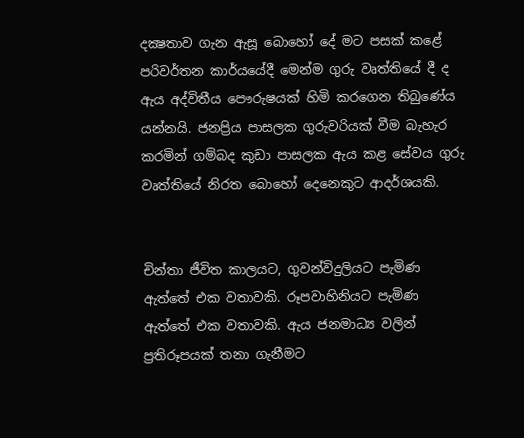දක්‍ෂතාව ගැන ඇසූ බොහෝ දේ මට පසක් කළේ පරිවර්තන කාර්යයේදී මෙන්ම ගුරු වෘත්තියේ දී ද ඇය අද්විතීය පෞරුෂයක් හිමි කරගෙන තිබුණේය යන්නයි. ජනප්‍රිය පාසලක ගුරුවරියක් වීම බැහැර කරමින් ගම්බද කුඩා පාසලක ඇය කළ සේවය ගුරු වෘත්තියේ නිරත බොහෝ දෙනෙකුට ආදර්ශයකි.


චින්තා ජීවිත කාලයට, ගුවන්විදුලියට පැමිණ ඇත්තේ එක වතාවකි. රූපවාහිනියට පැමිණ ඇත්තේ එක වතාවකි. ඇය ජනමාධ්‍ය වලින් ප්‍රතිරූපයක් තනා ගැනීමට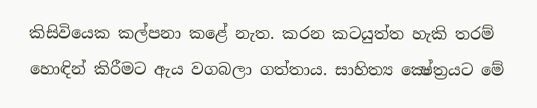කිසිවියෙක කල්පනා කළේ නැත. කරන කටයුත්ත හැකි තරම් හොඳින් කිරීමට ඇය වගබලා ගත්තාය. සාහිත්‍ය ක්‍ෂේත්‍රයට මේ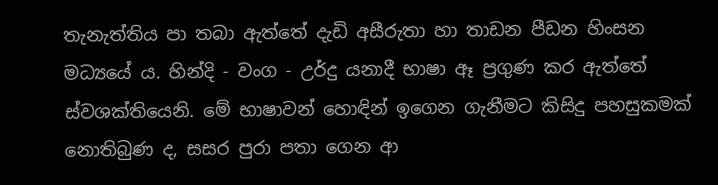තැනැත්තිය පා තබා ඇත්තේ දැඩි අසීරුතා හා තාඩන පීඩන හිංසන මධ්‍යයේ ය. හින්දි - වංග - උර්දු යනාදී භාෂා ඈ ප්‍රගුණ කර ඇත්තේ ස්වශක්තියෙනි. මේ භාෂාවන් හොඳින් ඉගෙන ගැනීමට කිසිදු පහසුකමක් නොතිබුණ ද, සසර පුරා පතා ගෙන ආ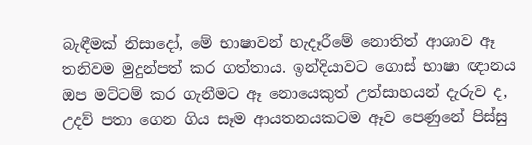බැඳීමක් නිසාදෝ, මේ භාෂාවන් හැදෑරීමේ නොතිත් ආශාව ඈ තනිවම මුදුන්පත් කර ගත්තාය. ඉන්දියාවට ගොස් භාෂා ඥානය ඔප මට්ටම් කර ගැනීමට ඈ නොයෙකුත් උත්සාහයන් දැරුව ද, උදව් පතා ගෙන ගිය සෑම ආයතනයකටම ඈව පෙණුනේ පිස්සු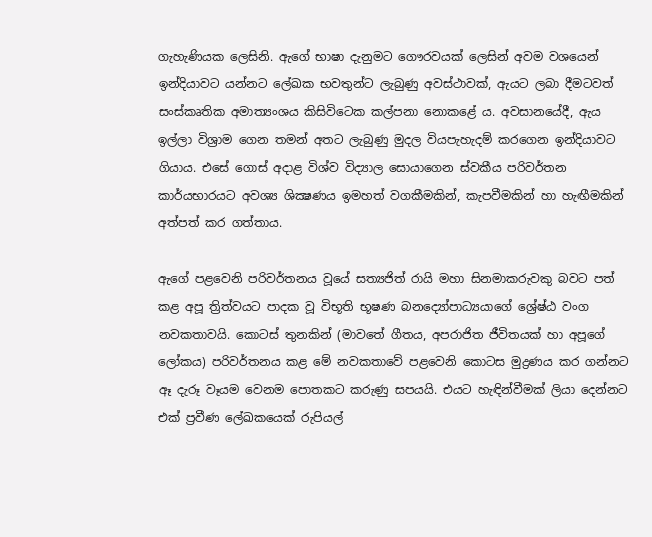ගැහැණියක ලෙසිනි. ඇගේ භාෂා දැනුමට ගෞරවයක් ලෙසින් අවම වශයෙන් ඉන්දියාවට යන්නට ලේඛක භවතුන්ට ලැබුණු අවස්ථාවක්, ඇයට ලබා දීමටවත් සංස්කෘතික අමාත්‍යංශය කිසිවිටෙක කල්පනා නොකළේ ය. අවසානයේදී, ඇය ඉල්ලා විශ්‍රාම ගෙන තමන් අතට ලැබුණු මුදල වියපැහැදම් කරගෙන ඉන්දියාවට ගියාය. එසේ ගොස් අදාළ විශ්ව විද්‍යාල සොයාගෙන ස්වකීය පරිවර්තන කාර්යභාරයට අවශ්‍ය ශික්‍ෂණය ඉමහත් වගකීමකින්, කැපවීමකින් හා හැඟීමකින් අත්පත් කර ගත්තාය.

ඇගේ පළවෙනි පරිවර්තනය වූයේ සත්‍යජිත් රායි මහා සිනමාකරුවකු බවට පත් කළ අපූ ත්‍රිත්වයට පාදක වූ විභූති භූෂණ බනද්‍යෝපාධ්‍යයාගේ ශ්‍රේෂ්ඨ වංග නවකතාවයි. කොටස් තුනකින් (මාවතේ ගීතය, අපරාජිත ජීවිතයක් හා අපූගේ ලෝකය) පරිවර්තනය කළ මේ නවකතාවේ පළවෙනි කොටස මුද්‍රණය කර ගන්නට ඈ දැරූ වෑයම වෙනම පොතකට කරුණු සපයයි. එයට හැඳින්වීමක් ලියා දෙන්නට එක් ප්‍රවීණ ලේඛකයෙක් රුපියල්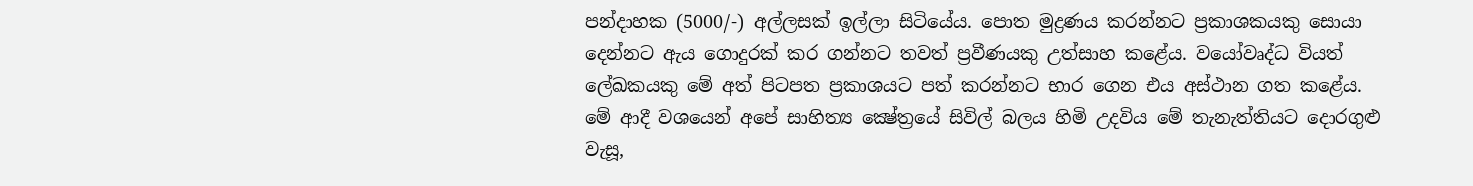පන්දාහක (5000/-) අල්ලසක් ඉල්ලා සිටියේය. පොත මුද්‍රණය කරන්නට ප්‍රකාශකයකු සොයා දෙන්නට ඇය ගොදුරක් කර ගන්නට තවත් ප්‍රවීණයකු උත්සාහ කළේය. වයෝවෘද්ධ වියත් ලේඛකයකු මේ අත් පිටපත ප්‍රකාශයට පත් කරන්නට භාර ගෙන එය අස්ථාන ගත කළේය. මේ ආදී වශයෙන් අපේ සාහිත්‍ය ක්‍ෂේත්‍රයේ සිවිල් බලය හිමි උදවිය මේ තැනැත්තියට දොරගුළු වැසූ,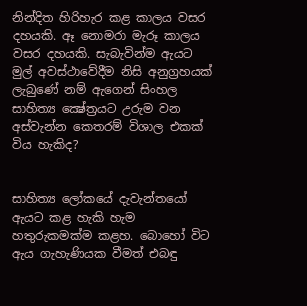නින්දිත හිරිහැර කළ කාලය වසර දහයකි. ඈ නොමරා මැරූ කාලය වසර දහයකි. සැබැවින්ම ඇයට මුල් අවස්ථාවේදීම නිසි අනුග්‍රහයක් ලැබුණේ නම් ඇගෙන් සිංහල සාහිත්‍ය ක්‍ෂේත්‍රයට උරුම වන අස්වැන්න කෙතරම් විශාල එකක් විය හැකිද?


සාහිත්‍ය ලෝකයේ දැවැන්තයෝ ඇයට කළ හැකි හැම හතුරුකමක්ම කළහ. බොහෝ විට ඇය ගැහැණියක වීමත් එබඳු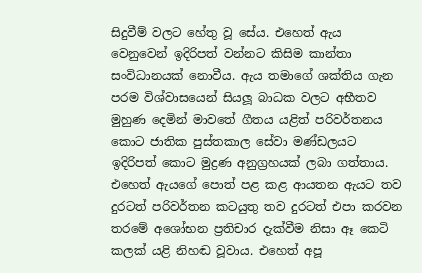සිදුවීම් වලට හේතු වූ සේය. එහෙත් ඇය වෙනුවෙන් ඉදිරිපත් වන්නට කිසිම කාන්තා සංවිධානයක් නොවීය. ඇය තමාගේ ශක්තිය ගැන පරම විශ්වාසයෙන් සියලූ බාධක වලට අභීතව මුහුණ දෙමින් මාවතේ ගීතය යළිත් පරිවර්තනය කොට ජාතික පුස්තකාල සේවා මණ්ඩලයට ඉදිරිපත් කොට මුද්‍රණ අනුග්‍රහයක් ලබා ගත්තාය. එහෙත් ඇයගේ පොත් පළ කළ ආයතන ඇයට තව දුරටත් පරිවර්තන කටයුතු තව දුරටත් එපා කරවන තරමේ අශෝභන ප්‍රතිචාර දැක්වීම නිසා ඈ කෙටි කලක් යළි නිහඬ වූවාය. එහෙත් අපූ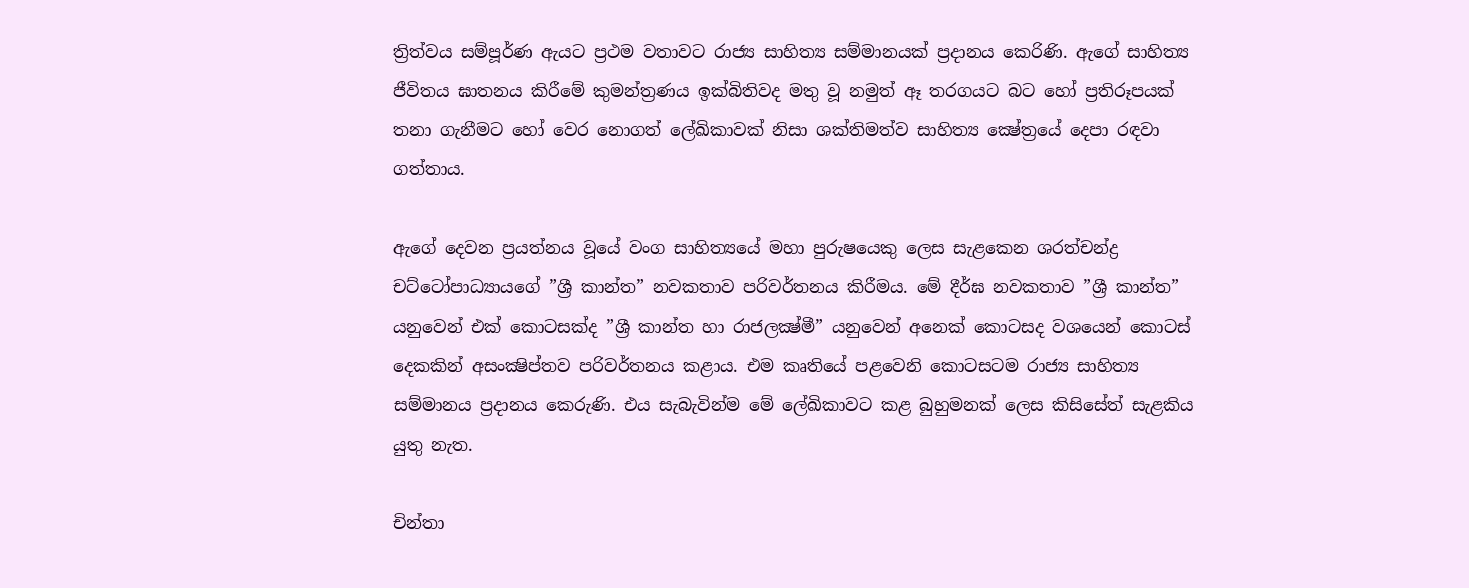ත්‍රිත්වය සම්පූර්ණ ඇයට ප්‍රථම වතාවට රාජ්‍ය සාහිත්‍ය සම්මානයක් ප්‍රදානය කෙරිණි. ඇගේ සාහිත්‍ය ජීවිතය ඝාතනය කිරීමේ කුමන්ත්‍රණය ඉක්බිතිවද මතු වූ නමුත් ඈ තරගයට බට හෝ ප්‍රතිරූපයක් තනා ගැනීමට හෝ වෙර නොගත් ලේඛිකාවක් නිසා ශක්තිමත්ව සාහිත්‍ය ක්‍ෂේත්‍රයේ දෙපා රඳවා ගත්තාය.

ඇගේ දෙවන ප්‍රයත්නය වූයේ වංග සාහිත්‍යයේ මහා පුරුෂයෙකු ලෙස සැළකෙන ශරත්චන්ද්‍ර චට්ටෝපාධ්‍යායගේ ”ශ්‍රී කාන්ත” නවකතාව පරිවර්තනය කිරීමය. මේ දීර්ඝ නවකතාව ”ශ්‍රී කාන්ත” යනුවෙන් එක් කොටසක්ද ”ශ්‍රී කාන්ත හා රාජලක්‍ෂ්මී” යනුවෙන් අනෙක් කොටසද වශයෙන් කොටස් දෙකකින් අසංක්‍ෂිප්තව පරිවර්තනය කළාය. එම කෘතියේ පළවෙනි කොටසටම රාජ්‍ය සාහිත්‍ය සම්මානය ප්‍රදානය කෙරුණි. එය සැබැවින්ම මේ ලේඛිකාවට කළ බුහුමනක් ලෙස කිසිසේත් සැළකිය යුතු නැත.

චින්තා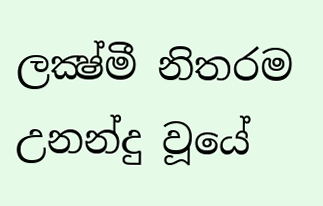ලක්‍ෂ්මී නිතරම උනන්දු වූයේ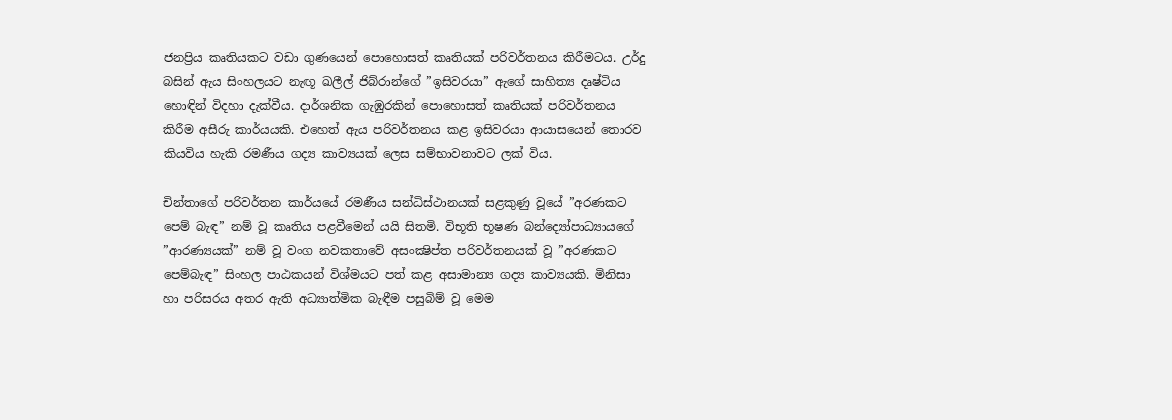ජනප්‍රිය කෘතියකට වඩා ගුණයෙන් පොහොසත් කෘතියක් පරිවර්තනය කිරීමටය. උර්දු බසින් ඇය සිංහලයට නැඟූ ඛලීල් ජිබ්රාන්ගේ ”ඉසිවරයා” ඇගේ සාහිත්‍ය දෘෂ්ටිය හොඳින් විදහා දැක්වීය. දාර්ශනික ගැඹුරකින් පොහොසත් කෘතියක් පරිවර්තනය කිරීම අසීරු කාර්යයකි. එහෙත් ඇය පරිවර්තනය කළ ඉසිවරයා ආයාසයෙන් තොරව කියවිය හැකි රමණීය ගද්‍ය කාව්‍යයක් ලෙස සම්භාවනාවට ලක් විය.

චින්තාගේ පරිවර්තන කාර්යයේ රමණීය සන්ධිස්ථානයක් සළකුණු වූයේ ”අරණකට පෙම් බැඳ” නම් වූ කෘතිය පළවීමෙන් යයි සිතමි. විභූති භූෂණ බන්ද්‍යෝපාධ්‍යායගේ ”ආරණ්‍යයක්” නම් වූ වංග නවකතාවේ අසංක්‍ෂිප්ත පරිවර්තනයක් වූ ”අරණකට පෙම්බැඳ” සිංහල පාඨකයන් විශ්මයට පත් කළ අසාමාන්‍ය ගද්‍ය කාව්‍යයකි. මිනිසා හා පරිසරය අතර ඇති අධ්‍යාත්මික බැඳීම පසුබිම් වූ මෙම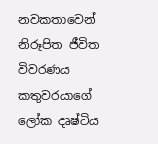නවකතාවෙන් නිරූපිත ජීවිත විවරණය කතුවරයාගේ ලෝක දෘෂ්ටිය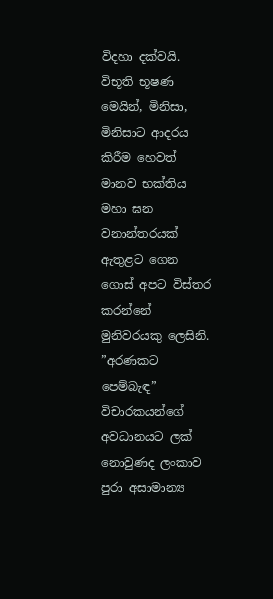විදහා දක්වයි. විභූති භූෂණ මෙයින්, මිනිසා, මිනිසාට ආදරය කිරීම හෙවත් මානව භක්තිය මහා ඝන වනාන්තරයක් ඇතුළට ගෙන ගොස් අපට විස්තර කරන්නේ මුනිවරයකු ලෙසිනි. ”අරණකට පෙම්බැඳ” විචාරකයන්ගේ අවධානයට ලක් නොවුණද ලංකාව පුරා අසාමාන්‍ය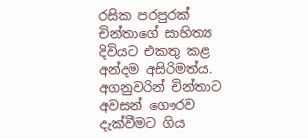රසික පරපුරක් චින්තාගේ සාහිත්‍ය දිවියට එකතු කළ අන්දම අසිරිමත්ය. අගනුවරින් චින්තාට අවසන් ගෞරව දැක්වීමට ගිය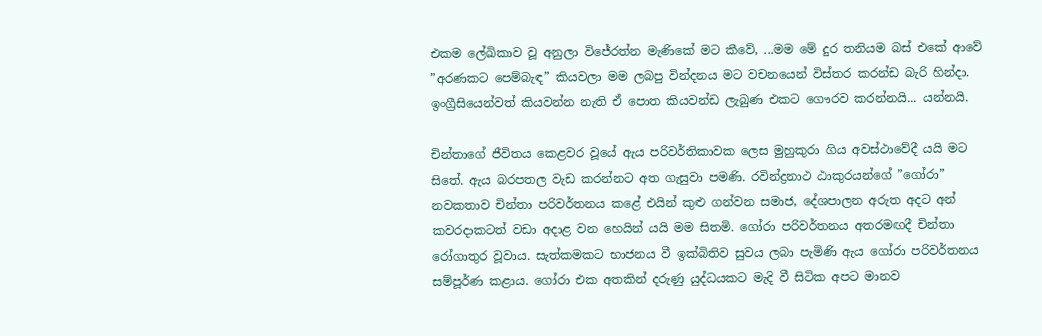එකම ලේඛිකාව වූ අනුලා විජේරත්න මැණිකේ මට කීවේ, ...මම මේ දුර තනියම බස් එකේ ආවේ ”අරණකට පෙම්බැඳ” කියවලා මම ලබපු වින්දනය මට වචනයෙන් විස්තර කරන්ඩ බැරි හින්දා. ඉංග්‍රීසියෙන්වත් කියවන්න නැති ඒ පොත කියවන්ඩ ලැබුණ එකට ගෞරව කරන්නයි... යන්නයි.

චින්තාගේ ජීවිතය කෙළවර වූයේ ඇය පරිවර්තිකාවක ලෙස මුහුකුරා ගිය අවස්ථාවේදී යයි මට සිතේ. ඇය බරපතල වැඩ කරන්නට අත ගැසුවා පමණි. රවින්ද්‍රනාථ ඨාකුරයන්ගේ ”ගෝරා” නවකතාව චින්තා පරිවර්තනය කළේ එයින් කුළු ගන්වන සමාජ, දේශපාලන අරුත අදට අන් කවරදාකටත් වඩා අදාළ වන හෙයින් යයි මම සිතමි. ගෝරා පරිවර්තනය අතරමඟදී චින්තා රෝගාතුර වූවාය. සැත්කමකට භාජනය වී ඉක්බිතිව සුවය ලබා පැමිණි ඇය ගෝරා පරිවර්තනය සම්පූර්ණ කළාය. ගෝරා එක අතකින් දරුණු යුද්ධයකට මැදි වී සිටික අපට මානව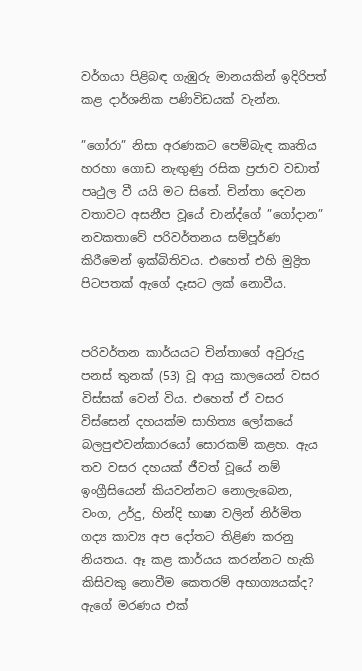වර්ගයා පිළිබඳ ගැඹුරු මානයකින් ඉදිරිපත් කළ දාර්ශනික පණිවිඩයක් වැන්න.

”ගෝරා” නිසා අරණකට පෙම්බැඳ කෘතිය හරහා ගොඩ නැඟුණු රසික ප්‍රජාව වඩාත් පෘථුල වී යයි මට සිතේ. චින්තා දෙවන වතාවට අසනීප වූයේ චාන්ද්ගේ ”ගෝදාන” නවකතාවේ පරිවර්තනය සම්පූර්ණ කිරීමෙන් ඉක්බිතිවය. එහෙත් එහි මුද්‍රිත පිටපතක් ඇගේ දෑසට ලක් නොවීය.


පරිවර්තන කාර්යයට චින්තාගේ අවුරුදු පනස් තුනක් (53) වූ ආයු කාලයෙන් වසර විස්සක් වෙන් විය. එහෙත් ඒ වසර විස්සෙන් දහයක්ම සාහිත්‍ය ලෝකයේ බලපුළුවන්කාරයෝ සොරකම් කළහ. ඇය තව වසර දහයක් ජීවත් වූයේ නම් ඉංග්‍රීසියෙන් කියවන්නට නොලැබෙන, වංග, උර්දු, හින්දි භාෂා වලින් නිර්මිත ගද්‍ය කාව්‍ය අප දෝතට තිළිණ කරනු නියතය. ඈ කළ කාර්යය කරන්නට හැකි කිසිවකු නොවීම කෙතරම් අභාග්‍යයක්ද? ඇගේ මරණය එක්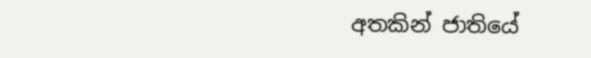අතකින් ජාතියේ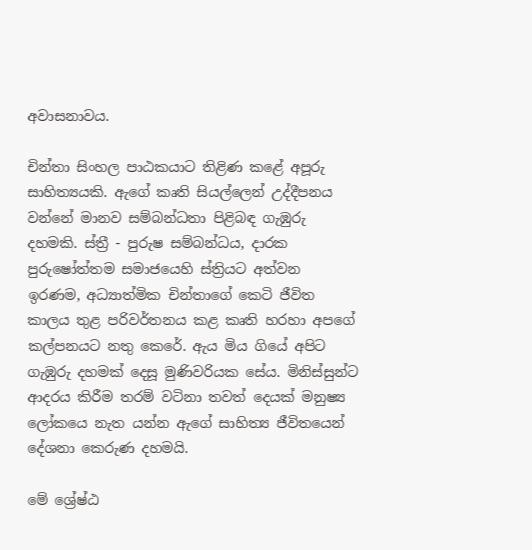අවාසනාවය.

චින්තා සිංහල පාඨකයාට තිළිණ කළේ අපූරු සාහිත්‍යයකි. ඇගේ කෘති සියල්ලෙන් උද්දීපනය වන්නේ මානව සම්බන්ධතා පිළිබඳ ගැඹුරු දහමකි. ස්ත්‍රී - පුරුෂ සම්බන්ධය, දාරක පුරුෂෝත්තම සමාජයෙහි ස්ත්‍රියට අත්වන ඉරණම, අධ්‍යාත්මික චින්තාගේ කෙටි ජීවිත කාලය තුළ පරිවර්තනය කළ කෘති හරහා අපගේ කල්පනයට නතු කෙරේ. ඇය මිය ගියේ අපිට ගැඹුරු දහමක් දෙසූ මුණිවරියක සේය. මිනිස්සුන්ට ආදරය කිරීම තරම් වටිනා තවත් දෙයක් මනුෂ්‍ය ලෝකයෙ නැත යන්න ඇගේ සාහිත්‍ය ජීවිතයෙන් දේශනා කෙරුණ දහමයි.

මේ ශ්‍රේෂ්ඨ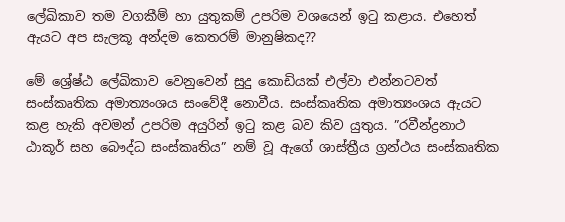ලේඛිකාව තම වගකීම් හා යුතුකම් උපරිම වශයෙන් ඉටු කළාය. එහෙත් ඇයට අප සැලකූ අන්දම කෙතරම් මානුෂිකද??

මේ ශ්‍රේෂ්ඨ ලේඛිකාව වෙනුවෙන් සුදු කොඩියක් එල්වා එන්නටවත් සංස්කෘතික අමාත්‍යංශය සංවේදී නොවීය. සංස්කෘතික අමාත්‍යංශය ඇයට කළ හැකි අවමන් උපරිම අයුරින් ඉටු කළ බව කිව යුතුය. ”රවීන්ද්‍රනාථ ඨාකූර් සහ බෞද්ධ සංස්කෘතිය” නම් වූ ඇගේ ශාස්ත්‍රීය ග්‍රන්ථය සංස්කෘතික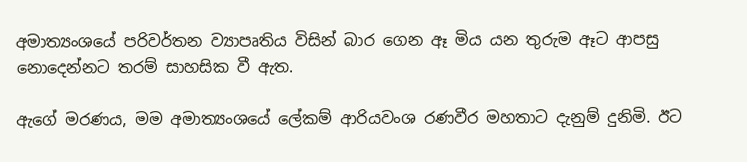අමාත්‍යංශයේ පරිවර්තන ව්‍යාපෘතිය විසින් බාර ගෙන ඈ මිය යන තුරුම ඈට ආපසු නොදෙන්නට තරම් සාහසික වී ඇත.

ඇගේ මරණය, මම අමාත්‍යංශයේ ලේකම් ආරියවංශ රණවීර මහතාට දැනුම් දුනිමි. ඊට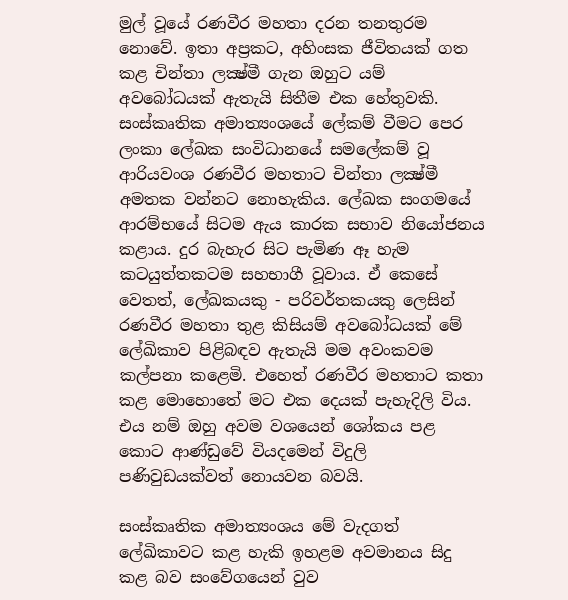මුල් වූයේ රණවීර මහතා දරන තනතුරම නොවේ. ඉතා අප්‍රකට, අහිංසක ජීවිතයක් ගත කළ චින්තා ලක්‍ෂ්මී ගැන ඔහුට යම් අවබෝධයක් ඇතැයි සිතීම එක හේතුවකි. සංස්කෘතික අමාත්‍යංශයේ ලේකම් වීමට පෙර ලංකා ලේඛක සංවිධානයේ සමලේකම් වූ ආරියවංශ රණවීර මහතාට චින්තා ලක්‍ෂ්මී අමතක වන්නට නොහැකිය. ලේඛක සංගමයේ ආරම්භයේ සිටම ඇය කාරක සභාව නියෝජනය කළාය. දුර බැහැර සිට පැමිණ ඈ හැම කටයුත්තකටම සහභාගී වූවාය. ඒ කෙසේ වෙතත්, ලේඛකයකු - පරිවර්තකයකු ලෙසින් රණවීර මහතා තුළ කිසියම් අවබෝධයක් මේ ලේඛිකාව පිළිබඳව ඇතැයි මම අවංකවම කල්පනා කළෙමි. එහෙත් රණවීර මහතාට කතා කළ මොහොතේ මට එක දෙයක් පැහැදිලි විය. එය නම් ඔහු අවම වශයෙන් ශෝකය පළ කොට ආණ්ඩුවේ වියදමෙන් විදුලි පණිවුඩයක්වත් නොයවන බවයි.

සංස්කෘතික අමාත්‍යංශය මේ වැදගත් ලේඛිකාවට කළ හැකි ඉහළම අවමානය සිදු කළ බව සංවේගයෙන් වුව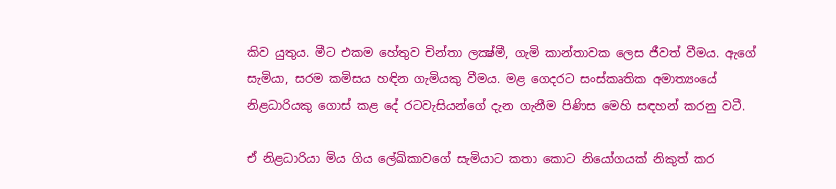කිව යුතුය. මීට එකම හේතුව චින්තා ලක්‍ෂ්මී, ගැමි කාන්තාවක ලෙස ජීවත් වීමය. ඇගේ සැමියා, සරම කමිසය හඳින ගැමියකු වීමය. මළ ගෙදරට සංස්කෘතික අමාත්‍යංයේ නිළධාරියකු ගොස් කළ දේ රටවැසියන්ගේ දැන ගැනීම පිණිස මෙහි සඳහන් කරනු වටී.

ඒ නිළධාරියා මිය ගිය ලේඛිකාවගේ සැමියාට කතා කොට නියෝගයක් නිකුත් කර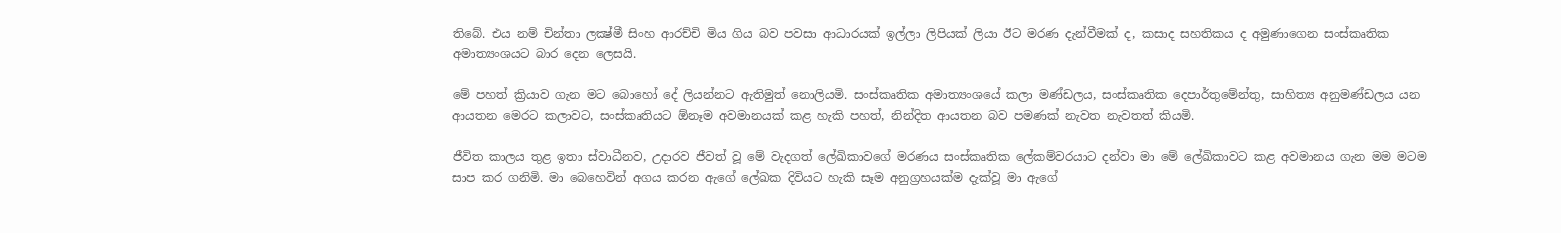තිබේ. එය නම් චින්තා ලක්‍ෂ්මී සිංහ ආරච්චි මිය ගිය බව පවසා ආධාරයක් ඉල්ලා ලිපියක් ලියා ඊට මරණ දැන්වීමක් ද, කසාද සහතිකය ද අමුණාගෙන සංස්කෘතික අමාත්‍යංශයට බාර දෙන ලෙසයි.

මේ පහත් ක්‍රියාව ගැන මට බොහෝ දේ ලියන්නට ඇතිමුත් නොලියමි. සංස්කෘතික අමාත්‍යංශයේ කලා මණ්ඩලය, සංස්කෘතික දෙපාර්තුමේන්තු, සාහිත්‍ය අනුමණ්ඩලය යන ආයතන මෙරට කලාවට, සංස්කෘතියට ඕනෑම අවමානයක් කළ හැකි පහත්, නින්දිත ආයතන බව පමණක් නැවත නැවතත් කියමි.

ජීවිත කාලය තුළ ඉතා ස්වාධීනව, උදාරව ජීවත් වූ මේ වැදගත් ලේඛිකාවගේ මරණය සංස්කෘතික ලේකම්වරයාට දන්වා මා මේ ලේඛිකාවට කළ අවමානය ගැන මම මටම සාප කර ගනිමි. මා බෙහෙවින් අගය කරන ඇගේ ලේඛක දිවියට හැකි සෑම අනුග්‍රහයක්ම දැක්වූ මා ඇගේ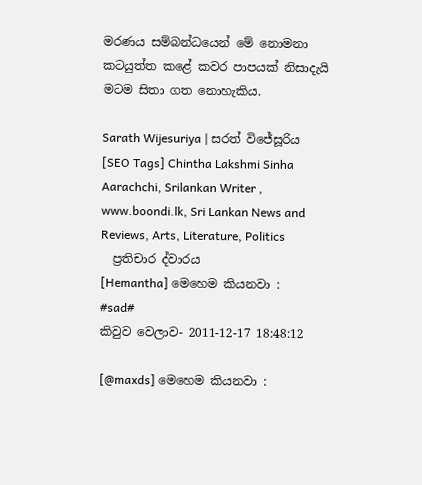මරණය සම්බන්ධයෙන් මේ නොමනා කටයුත්ත කළේ කවර පාපයක් නිසාදැයි මටම සිතා ගත නොහැකිය.

Sarath Wijesuriya | සරත් විජේසූරිය
[SEO Tags] Chintha Lakshmi Sinha Aarachchi, Srilankan Writer , www.boondi.lk, Sri Lankan News and Reviews, Arts, Literature, Politics
  ප්‍රතිචාර ද්වාරය
[Hemantha] මෙහෙම කියනවා :
#sad#
කිවුව වෙලාව- 2011-12-17 18:48:12

[@maxds] මෙහෙම කියනවා :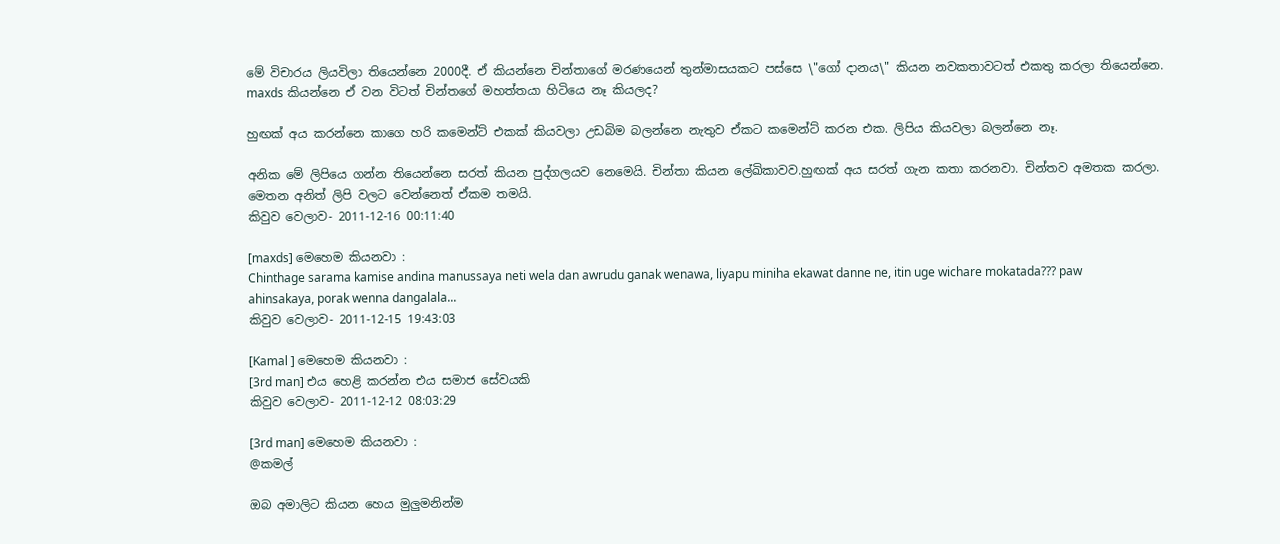මේ විචාරය ලියවිලා තියෙන්නෙ 2000දී. ඒ කියන්නෙ චින්තාගේ මරණයෙන් තුන්මාසයකට පස්සෙ \"ගෝ දානය\" කියන නවකතාවටත් එකතු කරලා තියෙන්නෙ. maxds කියන්නෙ ඒ වන විටත් චින්තගේ මහත්තයා හිටියෙ නෑ කියලද?

හුඟක් අය කරන්නෙ කාගෙ හරි කමෙන්ට් එකක් කියවලා උඩබිම බලන්නෙ නැතුව ඒකට කමෙන්ට් කරන එක. ලිපිය කියවලා බලන්නෙ නෑ.

අනික මේ ලිපියෙ ගන්න තියෙන්නෙ සරත් කියන පුද්ගලයව නෙමෙයි. චින්තා කියන ලේඛිකාවව.හුඟක් අය සරත් ගැන කතා කරනවා. චින්තව අමතක කරලා. මෙතන අනිත් ලිපි වලට වෙන්නෙත් ඒකම තමයි.
කිවුව වෙලාව- 2011-12-16 00:11:40

[maxds] මෙහෙම කියනවා :
Chinthage sarama kamise andina manussaya neti wela dan awrudu ganak wenawa, liyapu miniha ekawat danne ne, itin uge wichare mokatada??? paw ahinsakaya, porak wenna dangalala...
කිවුව වෙලාව- 2011-12-15 19:43:03

[Kamal ] මෙහෙම කියනවා :
[3rd man] එය හෙළි කරන්න එය සමාජ සේවයකි
කිවුව වෙලාව- 2011-12-12 08:03:29

[3rd man] මෙහෙම කියනවා :
@කමල්

ඔබ අමාලිට කියන හෙය මුලුමනින්ම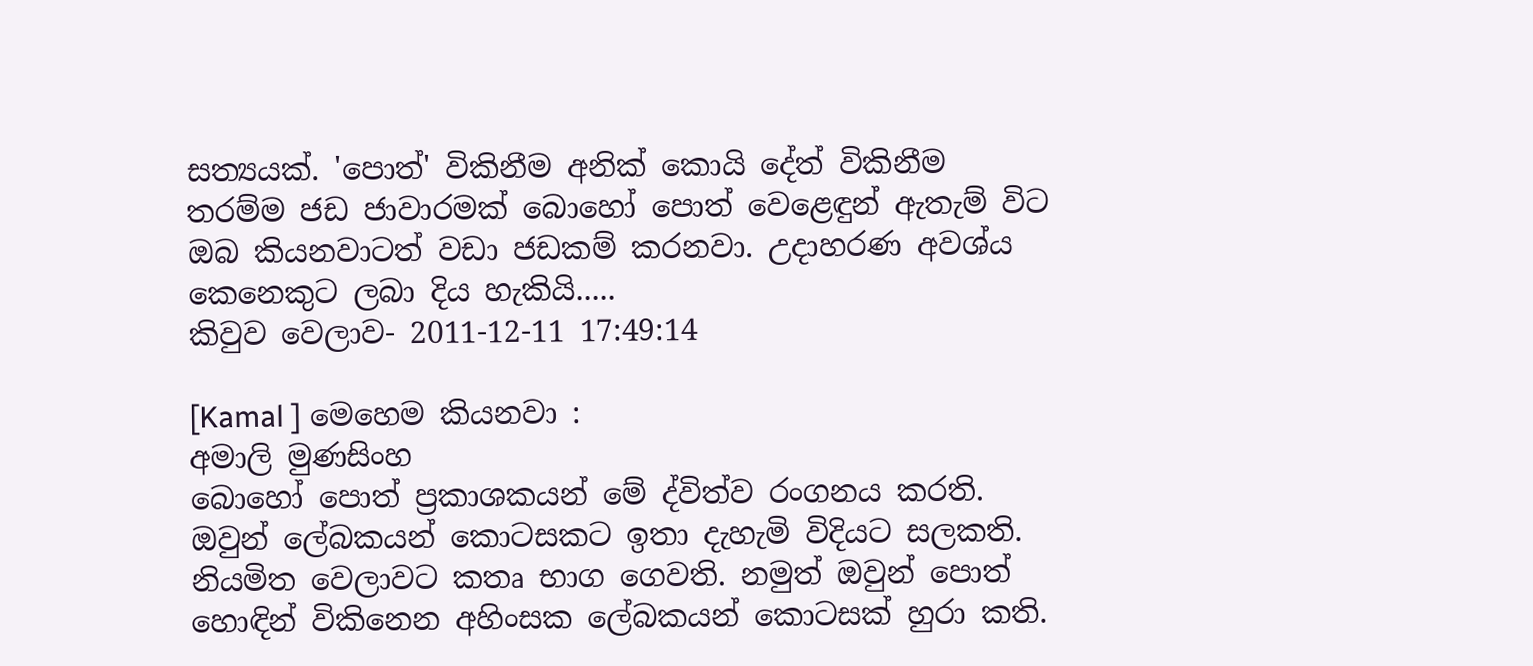සත්‍යයක්. 'පොත්' විකිනීම අනික් කොයි දේත් විකිනීම තරම්ම ජඩ ජාවාරමක් බොහෝ පොත් වෙළෙඳුන් ඇතැම් විට ඔබ කියනවාටත් වඩා ජඩකම් කරනවා. උදාහරණ අවශ්ය කෙනෙකුට ලබා දිය හැකියි.....
කිවුව වෙලාව- 2011-12-11 17:49:14

[Kamal ] මෙහෙම කියනවා :
අමාලි මුණසිංහ
බොහෝ පොත් ප්‍රකාශකයන් මේ ද්විත්ව රංගනය කරති. ඔවුන් ලේබකයන් කොටසකට ඉතා දැහැමි විදියට සලකති. නියමිත වෙලාවට කතෘ භාග ගෙවති. නමුත් ඔවුන් පොත් හොඳින් විකිනෙන අහිංසක ලේබකයන් කොටසක් හුරා කති.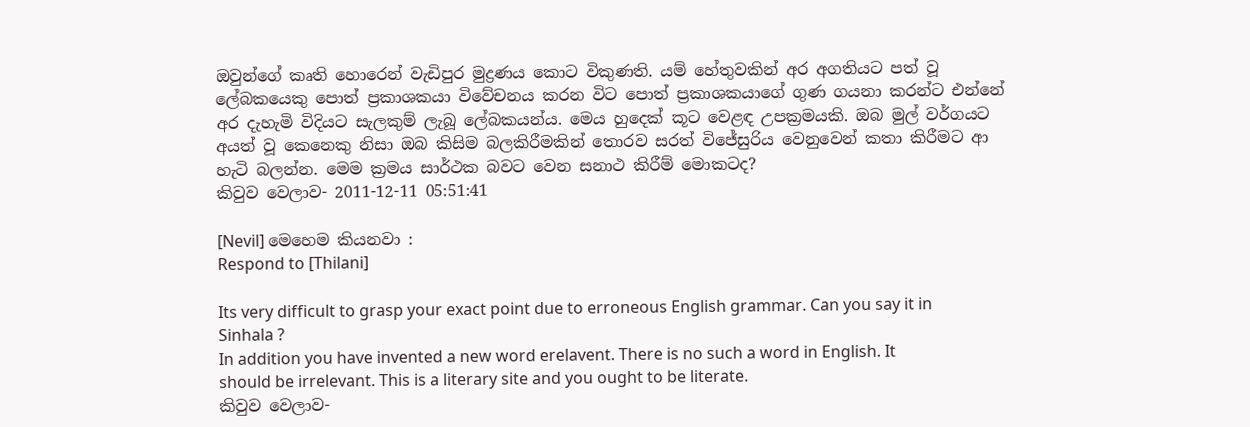ඔවුන්ගේ කෘති හොරෙන් වැඩිපුර මුද්‍රණය කොට විකුණති. යම් හේතුවකින් අර අගතියට පත් වූ ලේබකයෙකු පොත් ප්‍රකාශකයා විවේචනය කරන විට පොත් ප්‍රකාශකයාගේ ගුණ ගයනා කරන්ට එන්නේ අර දැහැමි විදියට සැලකුම් ලැබූ ලේබකයන්ය. මෙය හුදෙක් කූට වෙළඳ උපක්‍රමයකි. ඔබ මුල් වර්ගයට අයත් වූ කෙනෙකු නිසා ඔබ කිසිම බලකිරීමකින් තොරව සරත් විජේසුරිය වෙනුවෙන් කතා කිරීමට ආ හැටි බලන්න. මෙම ක්‍රමය සාර්ථක බවට වෙන සනාථ කිරීම් මොකටද?
කිවුව වෙලාව- 2011-12-11 05:51:41

[Nevil] මෙහෙම කියනවා :
Respond to [Thilani]

Its very difficult to grasp your exact point due to erroneous English grammar. Can you say it in Sinhala ?
In addition you have invented a new word erelavent. There is no such a word in English. It should be irrelevant. This is a literary site and you ought to be literate.
කිවුව වෙලාව-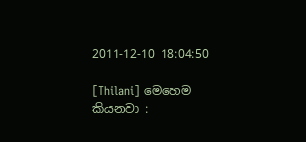2011-12-10 18:04:50

[Thilani] මෙහෙම කියනවා :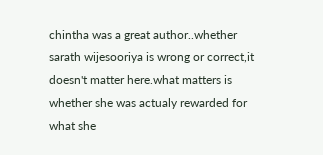chintha was a great author..whether sarath wijesooriya is wrong or correct,it doesn't matter here.what matters is whether she was actualy rewarded for what she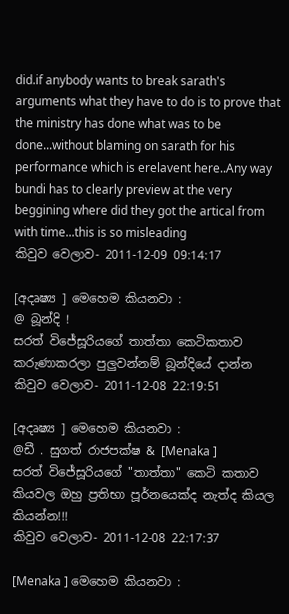did.if anybody wants to break sarath's arguments what they have to do is to prove that the ministry has done what was to be done...without blaming on sarath for his performance which is erelavent here..Any way bundi has to clearly preview at the very beggining where did they got the artical from with time...this is so misleading
කිවුව වෙලාව- 2011-12-09 09:14:17

[අදෘෂ්‍ය ] මෙහෙම කියනවා :
@ බූන්දි !
සරත් විජේසූරියගේ තාත්තා කෙටිකතාව කරුණාකරලා පුලුවන්නම් බූන්දියේ දාන්න
කිවුව වෙලාව- 2011-12-08 22:19:51

[අදෘෂ්‍ය ] මෙහෙම කියනවා :
@ඩී . සුගත් රාජපක්ෂ & [Menaka ]
සරත් විජේසූරියගේ "තාත්තා" කෙටි කතාව කියවල ඔහු ප්‍රතිභා පූර්නයෙක්ද නැත්ද කියල කියන්න!!!
කිවුව වෙලාව- 2011-12-08 22:17:37

[Menaka ] මෙහෙම කියනවා :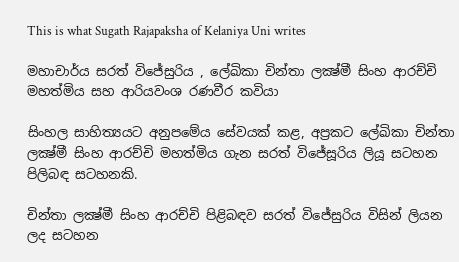This is what Sugath Rajapaksha of Kelaniya Uni writes

මහාචාර්ය සරත් විජේසුරිය , ලේඛිකා චින්තා ලක්‍ෂ්මී සිංහ ආරච්චි මහත්මිය සහ ආරියවංශ රණවීර කවියා

සිංහල සාහිත්‍යයට අනුපමේය සේවයක් කළ, අප්‍රකට ලේඛිකා චින්තා ලක්‍ෂ්මී සිංහ ආරච්චි මහත්මිය ගැන සරත් විජේසූරිය ලියූ සටහන පිලිබඳ සටහනකි.

චින්තා ලක්‍ෂ්මී සිංහ ආරච්චි පිළිබඳව සරත් විජේසුරිය විසින් ලියන ලද සටහන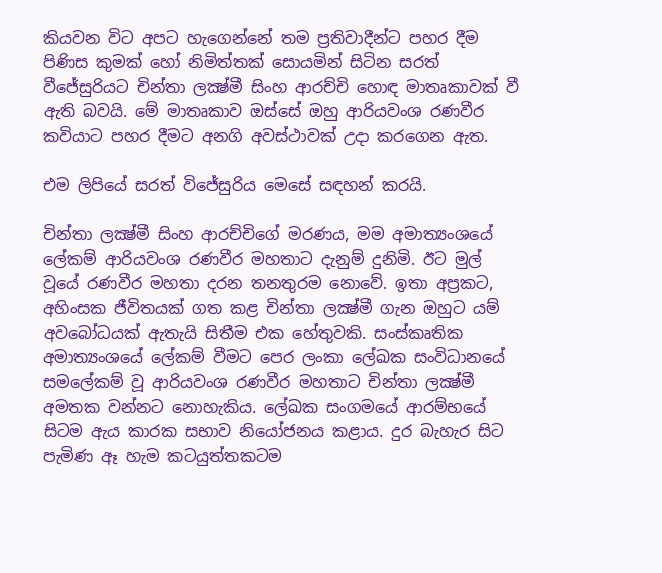කියවන විට අපට හැගෙන්නේ තම ප්‍රතිවාදීන්ට පහර දීම පිණිස කුමක් හෝ නිමිත්තක් සොයමින් සිටින සරත් වීජේසුරියට චින්තා ලක්‍ෂ්මී සිංහ ආරච්චි හොඳ මාතෘකාවක් වී ඇති බවයි. මේ මාතෘකාව ඔස්සේ ඔහු ආරියවංශ රණවීර කවියාට පහර දීමට අනගි අවස්ථාවක් උදා කරගෙන ඇත.

එම ලිපියේ සරත් විජේසුරිය මෙසේ සඳහන් කරයි.

චින්තා ලක්‍ෂ්මී සිංහ ආරච්චිගේ මරණය, මම අමාත්‍යංශයේ ලේකම් ආරියවංශ රණවීර මහතාට දැනුම් දුනිමි. ඊට මුල් වූයේ රණවීර මහතා දරන තනතුරම නොවේ. ඉතා අප්‍රකට, අහිංසක ජීවිතයක් ගත කළ චින්තා ලක්‍ෂ්මී ගැන ඔහුට යම් අවබෝධයක් ඇතැයි සිතීම එක හේතුවකි. සංස්කෘතික අමාත්‍යංශයේ ලේකම් වීමට පෙර ලංකා ලේඛක සංවිධානයේ සමලේකම් වූ ආරියවංශ රණවීර මහතාට චින්තා ලක්‍ෂ්මී අමතක වන්නට නොහැකිය. ලේඛක සංගමයේ ආරම්භයේ සිටම ඇය කාරක සභාව නියෝජනය කළාය. දුර බැහැර සිට පැමිණ ඈ හැම කටයුත්තකටම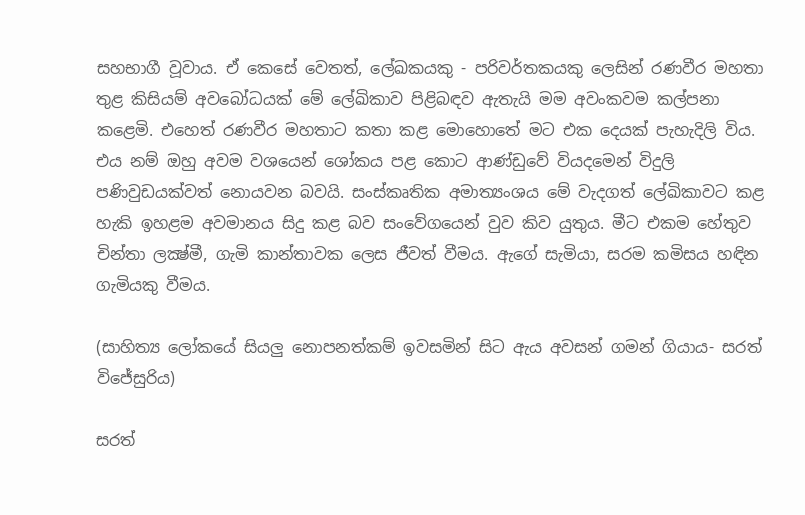සහභාගී වූවාය. ඒ කෙසේ වෙතත්, ලේඛකයකු - පරිවර්තකයකු ලෙසින් රණවීර මහතා තුළ කිසියම් අවබෝධයක් මේ ලේඛිකාව පිළිබඳව ඇතැයි මම අවංකවම කල්පනා කළෙමි. එහෙත් රණවීර මහතාට කතා කළ මොහොතේ මට එක දෙයක් පැහැදිලි විය. එය නම් ඔහු අවම වශයෙන් ශෝකය පළ කොට ආණ්ඩුවේ වියදමෙන් විදුලි පණිවුඩයක්වත් නොයවන බවයි. සංස්කෘතික අමාත්‍යංශය මේ වැදගත් ලේඛිකාවට කළ හැකි ඉහළම අවමානය සිදු කළ බව සංවේගයෙන් වුව කිව යුතුය. මීට එකම හේතුව චින්තා ලක්‍ෂ්මී, ගැමි කාන්තාවක ලෙස ජීවත් වීමය. ඇගේ සැමියා, සරම කමිසය හඳින ගැමියකු වීමය.

(සාහිත්‍ය ලෝකයේ සියලු නොපනත්කම් ඉවසමින් සිට ඇය අවසන් ගමන් ගියාය- සරත් විජේසුරිය)

සරත්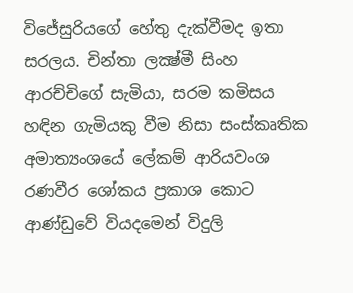විජේසුරියගේ හේතු දැක්වීමද ඉතා සරලය. චින්තා ලක්‍ෂ්මී සිංහ ආරච්චිගේ සැමියා, සරම කමිසය හඳින ගැමියකු වීම නිසා සංස්කෘතික අමාත්‍යංශයේ ලේකම් ආරියවංශ රණවීර ශෝකය ප්‍රකාශ කොට ආණ්ඩුවේ වියදමෙන් විදුලි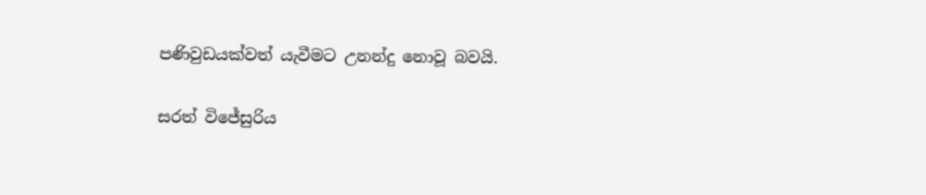පණිවුඩයක්වත් යැවීමට උනන්දු නොවූ බවයි.

සරත් විජේසුරිය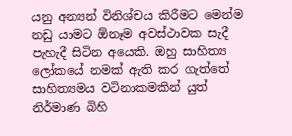යනු අන්‍යන් විනිශ්චය කිරීමට මෙන්ම නඩු යාමට ඕනෑම අවස්ථාවක සැදී පැහැදී සිටින අයෙකි. ඔහු සාහිත්‍ය ලෝකයේ නමක් ඇති කර ගැත්තේ සාහිත්‍යමය වටිනාකමකින් යුත් නිර්මාණ බිහි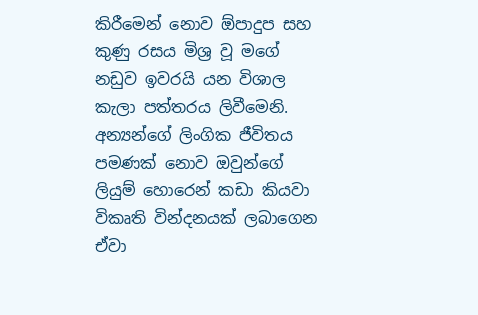කිරීමෙන් නොව ඕපාදුප සහ කුණු රසය මිශ්‍ර වූ මගේ නඩුව ඉවරයි යන විශාල කැලා පත්තරය ලිවීමෙනි. අන්‍යන්ගේ ලිංගික ජීවිතය පමණක් නොව ඔවුන්ගේ ලියුම් හොරෙන් කඩා කියවා විකෘති වින්දනයක් ලබාගෙන ඒවා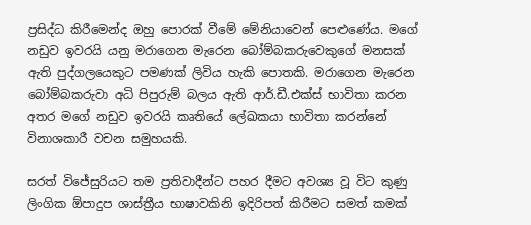ප්‍රසිද්ධ කිරීමෙන්ද ඔහු පොරක් වීමේ මේනියාවෙන් පෙළුණේය. මගේ නඩුව ඉවරයි යනු මරාගෙන මැරෙන බෝම්බකරුවෙකුගේ මනසක් ඇති පුද්ගලයෙකුට පමණක් ලිවිය හැකි පොතකි. මරාගෙන මැරෙන බෝම්බකරුවා අධි පිපුරුම් බලය ඇති ආර්.ඩී.එක්ස් භාවිතා කරන අතර මගේ නඩුව ඉවරයි කෘතියේ ලේඛකයා භාවිතා කරන්නේ විනාශකාරී වචන සමුහයකි.

සරත් විජේසුරියට තම ප්‍රතිවාදීන්ට පහර දීමට අවශ්‍ය වූ විට කුණු ලිංගික ඕපාදුප ශාස්ත්‍රීය භාෂාවකිනි ඉදිරිපත් කිරීමට සමත් කමක්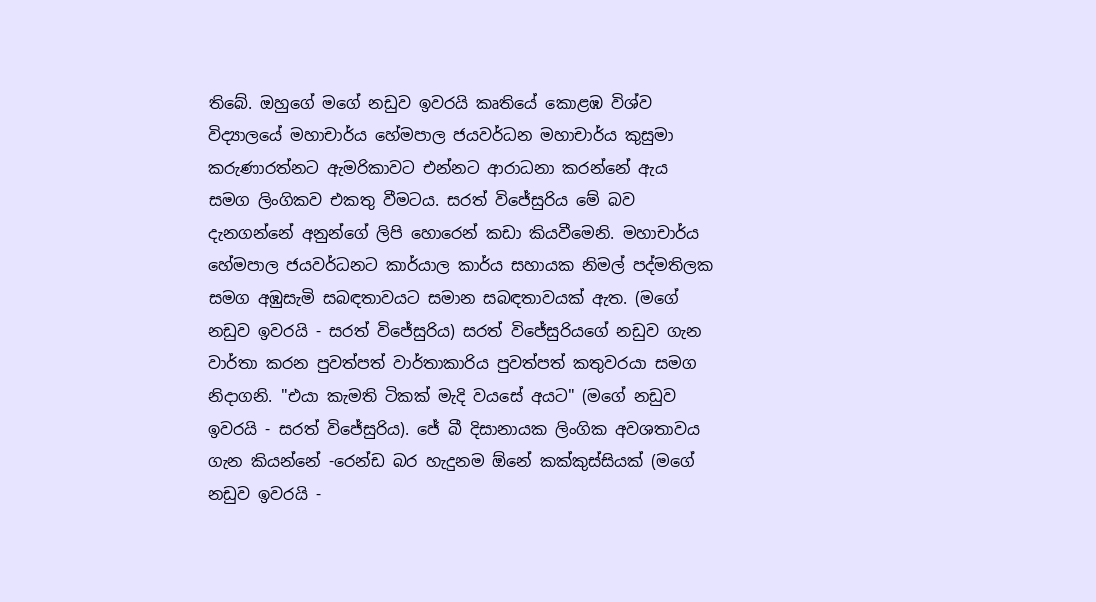තිබේ. ඔහුගේ මගේ නඩුව ඉවරයි කෘතියේ කොළඹ විශ්ව විද්‍යාලයේ මහාචාර්ය හේමපාල ජයවර්ධන මහාචාර්ය කුසුමා කරුණාරත්නට ඇමරිකාවට එන්නට ආරාධනා කරන්නේ ඇය සමග ලිංගිකව එකතු වීමටය. සරත් විජේසුරිය මේ බව දැනගන්නේ අනුන්ගේ ලිපි හොරෙන් කඩා කියවීමෙනි. මහාචාර්ය හේමපාල ජයවර්ධනට කාර්යාල කාර්ය සහායක නිමල් පද්මතිලක සමග අඹුසැමි සබඳතාවයට සමාන සබඳතාවයක් ඇත. (මගේ නඩුව ඉවරයි - සරත් විජේසුරිය) සරත් විජේසුරියගේ නඩුව ගැන වාර්තා කරන පුවත්පත් වාර්තාකාරිය පුවත්පත් කතුවරයා සමග නිදාගනි. "එයා කැමති ටිකක් මැදි වයසේ අයට" (මගේ නඩුව ඉවරයි - සරත් විජේසුරිය). ජේ බී දිසානායක ලිංගික අවශතාවය ගැන කියන්නේ -රෙන්ඩ බර හැදුනම ඕනේ කක්කුස්සියක් (මගේ නඩුව ඉවරයි -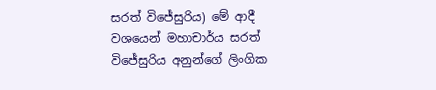සරත් විජේසුරිය) මේ ආදී වශයෙන් මහාචාර්ය සරත් විජේසුරිය අනුන්ගේ ලිංගික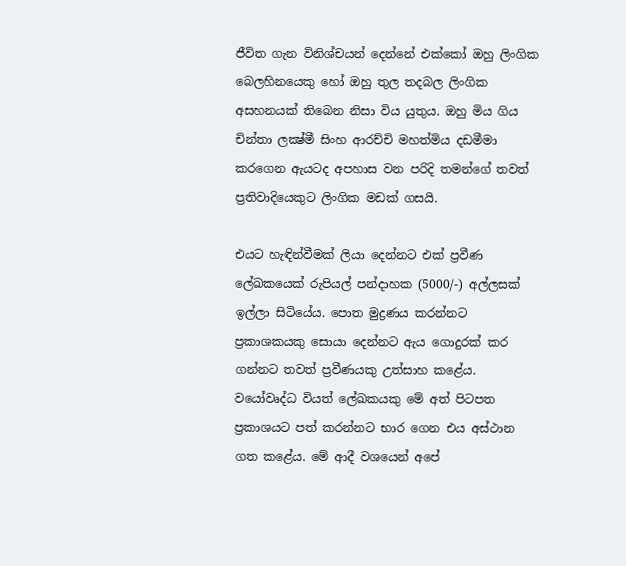ජීවිත ගැන විනිශ්චයන් දෙන්නේ එක්කෝ ඔහු ලිංගික බෙලහිනයෙකු හෝ ඔහු තුල තදබල ලිංගික අසහනයක් තිබෙන නිසා විය යුතුය. ඔහු මිය ගිය චින්තා ලක්‍ෂ්මී සිංහ ආරච්චි මහත්මිය දඩමීමා කරගෙන ඇයටද අපහාස වන පරිදි තමන්ගේ තවත් ප්‍රතිවාදියෙකුට ලිංගික මඩක් ගසයි.

එයට හැඳින්වීමක් ලියා දෙන්නට එක් ප්‍රවීණ ලේඛකයෙක් රුපියල් පන්දාහක (5000/-) අල්ලසක් ඉල්ලා සිටියේය. පොත මුද්‍රණය කරන්නට ප්‍රකාශකයකු සොයා දෙන්නට ඇය ගොදුරක් කර ගන්නට තවත් ප්‍රවීණයකු උත්සාහ කළේය. වයෝවෘද්ධ වියත් ලේඛකයකු මේ අත් පිටපත ප්‍රකාශයට පත් කරන්නට භාර ගෙන එය අස්ථාන ගත කළේය. මේ ආදී වශයෙන් අපේ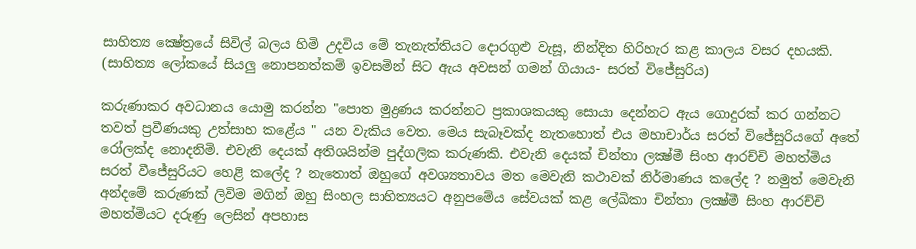සාහිත්‍ය ක්‍ෂේත්‍රයේ සිවිල් බලය හිමි උදවිය මේ තැනැත්තියට දොරගුළු වැසූ, නින්දිත හිරිහැර කළ කාලය වසර දහයකි. (සාහිත්‍ය ලෝකයේ සියලු නොපනත්කම් ඉවසමින් සිට ඇය අවසන් ගමන් ගියාය- සරත් විජේසුරිය)

කරුණාකර අවධානය යොමු කරන්න "පොත මුද්‍රණය කරන්නට ප්‍රකාශකයකු සොයා දෙන්නට ඇය ගොදුරක් කර ගන්නට තවත් ප්‍රවීණයකු උත්සාහ කළේය " යන වැකිය වෙත. මෙය සැබෑවක්ද නැතහොත් එය මහාචාර්ය සරත් විජේසුරියගේ අතේ රෝලක්ද නොදනිමි. එවැනි දෙයක් අතිශයින්ම පුද්ගලික කරුණකි. එවැනි දෙයක් චින්තා ලක්‍ෂ්මී සිංහ ආරච්චි මහත්මිය සරත් වීජේසුරියට හෙළි කලේද ? නැතොත් ඔහුගේ අවශ්‍යතාවය මත මෙවැනි කථාවක් නිර්මාණය කලේද ? නමුත් මෙවැනි අන්දමේ කරුණක් ලිවිම මගින් ඔහු සිංහල සාහිත්‍යයට අනුපමේය සේවයක් කළ ලේඛිකා චින්තා ලක්‍ෂ්මී සිංහ ආරච්චි මහත්මියට දරුණු ලෙසින් අපහාස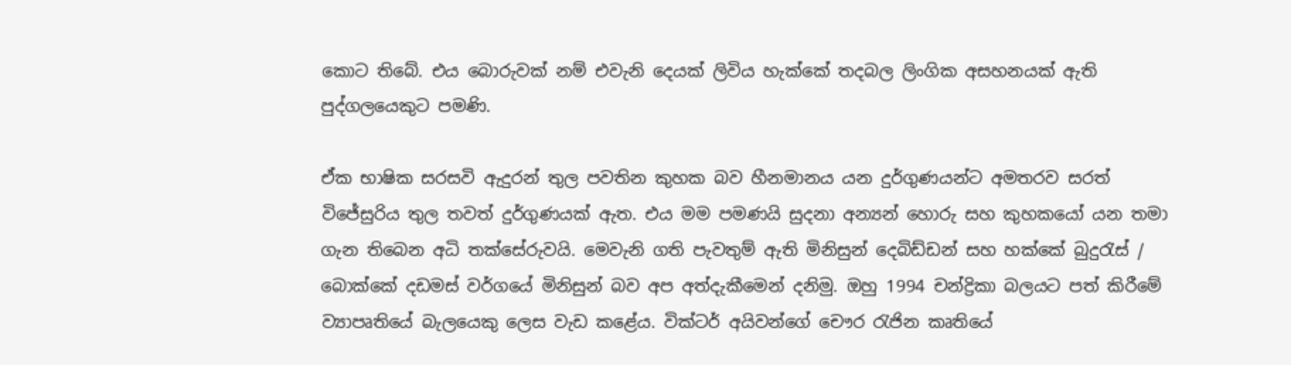කොට තිබේ. එය බොරුවක් නම් එවැනි දෙයක් ලිවිය හැක්කේ තදබල ලිංගික අසහනයක් ඇති පුද්ගලයෙකුට පමණි.

ඒක භාෂික සරසවි ඇදුරන් තුල පවතින කුහක බව හීනමානය යන දුර්ගුණයන්ට අමතරව සරත් විජේසුරිය තුල තවත් දුර්ගුණයක් ඇත. එය මම පමණයි සුදනා අන්‍යන් හොරු සහ කුහකයෝ යන තමා ගැන තිබෙන අධි තක්සේරුවයි. මෙවැනි ගති පැවතුම් ඇති මිනිසුන් දෙබිඩ්ඩන් සහ හක්කේ බුදුරැස් / බොක්කේ දඩමස් වර්ගයේ මිනිසුන් බව අප අත්දැකීමෙන් දනිමු. ඔහු 1994 චන්ද්‍රිකා බලයට පත් කිරීමේ ව්‍යාපෘතියේ බැලයෙකු ලෙස වැඩ කළේය. වික්ටර් අයිවන්ගේ චෞර රැජින කෘතියේ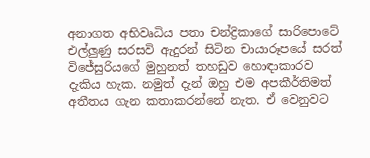අනාගත අභිවෘධිය පතා චන්ද්‍රිකාගේ සාරිපොටේ එල්ලුණු සරසවි ඇදුරන් සිටින චායාරූපයේ සරත් විජේසුරියගේ මුහුනත් තහඩුව හොඳාකාරව දැකිය හැක. නමුත් දැන් ඔහු එම අපකීර්තිමත් අතීතය ගැන කතාකරන්නේ නැත. ඒ වෙනුවට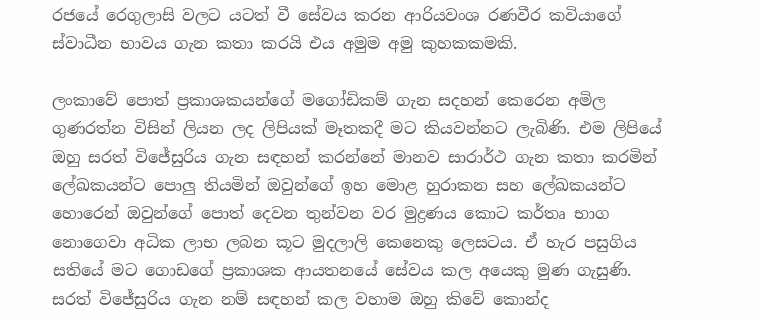රජයේ රෙගුලාසි වලට යටත් වී සේවය කරන ආරියවංශ රණවීර කවියාගේ ස්වාධීන භාවය ගැන කතා කරයි එය අමුම අමු කුහකකමකි.

ලංකාවේ පොත් ප්‍රකාශකයන්ගේ මගෝඩිකම් ගැන සදහන් කෙරෙන අමිල ගුණරත්න විසින් ලියන ලද ලිපියක් මෑතකදී මට කියවන්නට ලැබිණි. එම ලිපියේ ඔහු සරත් විජේසුරිය ගැන සඳහන් කරන්නේ මානව සාරාර්ථ ගැන කතා කරමින් ලේඛකයන්ට පොලු තියමින් ඔවුන්ගේ ඉහ මොළ හුරාකන සහ ලේඛකයන්ට හොරෙන් ඔවුන්ගේ පොත් දෙවන තුන්වන වර මුද්‍රණය කොට කර්තෘ භාග නොගෙවා අධික ලාභ ලබන කූට මුදලාලි කෙනෙකු ලෙසටය. ඒ හැර පසුගිය සතියේ මට ගොඩගේ ප්‍රකාශක ආයතනයේ සේවය කල අයෙකු මුණ ගැසුණි. සරත් විජේසුරිය ගැන නම් සඳහන් කල වහාම ඔහු කිවේ කොන්ද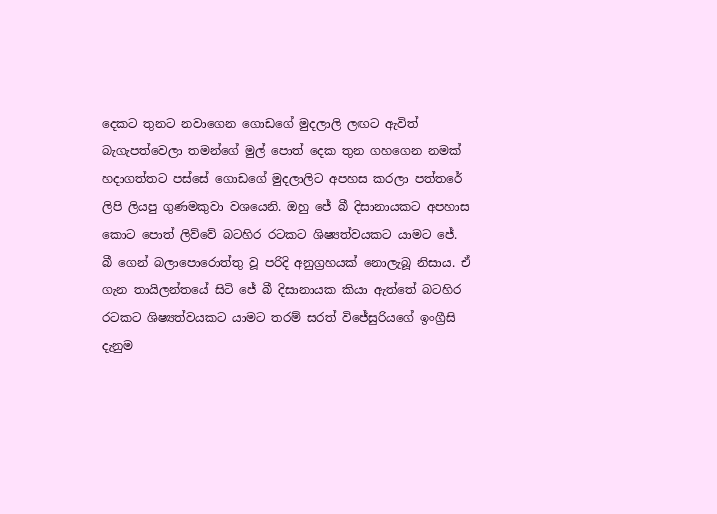දෙකට තුනට නවාගෙන ගොඩගේ මුදලාලි ලඟට ඇවිත් බැගැපත්වෙලා තමන්ගේ මුල් පොත් දෙක තුන ගහගෙන නමක් හදාගත්තට පස්සේ ගොඩගේ මුදලාලිට අපහස කරලා පත්තරේ ලිපි ලියපු ගුණමකුවා වශයෙනි. ඔහු ජේ බී දිසානායකට අපහාස කොට පොත් ලිව්වේ බටහිර රටකට ශිෂ්‍යත්වයකට යාමට ජේ. බී ගෙන් බලාපොරොත්තු වූ පරිදි අනුග්‍රහයක් නොලැබූ නිසාය. ඒ ගැන තායිලන්තයේ සිටි ජේ බී දිසානායක කියා ඇත්තේ බටහිර රටකට ශිෂ්‍යත්වයකට යාමට තරම් සරත් විජේසුරියගේ ඉංග්‍රීසි දැනුම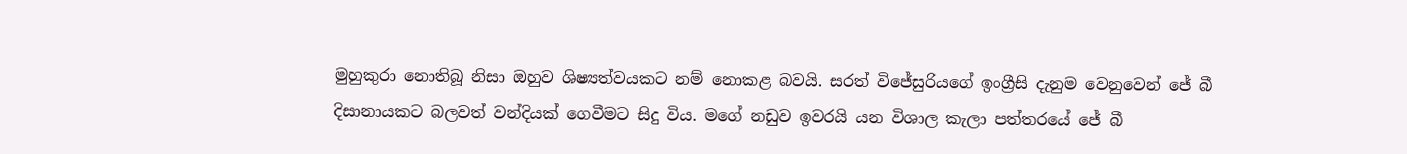මුහුකුරා නොතිබූ නිසා ඔහුව ශිෂ්‍යත්වයකට නම් නොකළ බවයි. සරත් විජේසුරියගේ ඉංග්‍රීසි දැනුම වෙනුවෙන් ජේ බී දිසානායකට බලවත් වන්දියක් ගෙවීමට සිදු විය. මගේ නඩුව ඉවරයි යන විශාල කැලා පත්තරයේ ජේ බී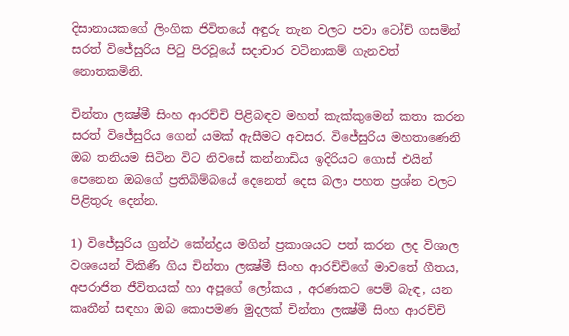දිසානායකගේ ලිංගික ජිවිතයේ අඳුරු තැන වලට පවා ටෝච් ගසමින් සරත් විජේසුරිය පිටු පිරවූයේ සදාචාර වටිනාකම් ගැනවත් නොතකමිනි.

චින්තා ලක්‍ෂ්මී සිංහ ආරච්චි පිළිබඳව මහත් කැක්කුමෙන් කතා කරන සරත් විජේසුරිය ගෙන් යමක් ඇසීමට අවසර. විජේසුරිය මහතාණෙනි ඔබ තනියම සිටින විට නිවසේ කන්නාඩිය ඉදිරියට ගොස් එයින් පෙනෙන ඔබගේ ප්‍රතිබිම්බයේ දෙනෙත් දෙස බලා පහත ප්‍රශ්න වලට පිළිතුරු දෙන්න.

1) විජේසුරිය ග්‍රන්ථ කේන්ද්‍රය මගින් ප්‍රකාශයට පත් කරන ලද විශාල වශයෙන් විකිණී ගිය චින්තා ලක්‍ෂ්මී සිංහ ආරච්චිගේ මාවතේ ගීතය, අපරාජිත ජීවිතයක් හා අපූගේ ලෝකය , අරණකට පෙම් බැඳ, යන කෘතීන් සඳහා ඔබ කොපමණ මුදලක් චින්තා ලක්‍ෂ්මී සිංහ ආරච්චි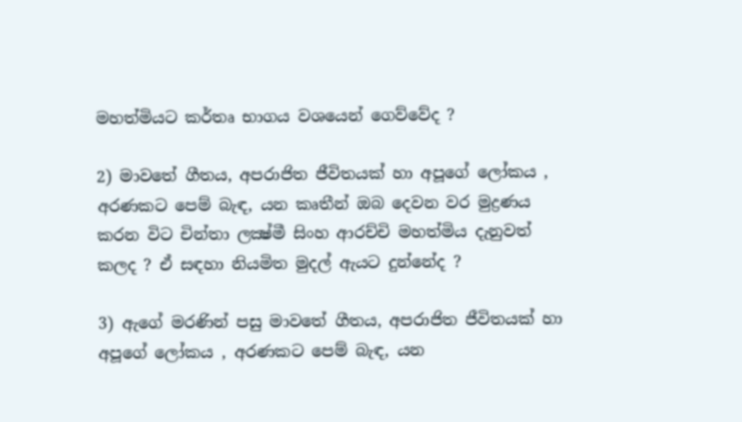මහත්මියට කර්තෘ භාගය වශයෙන් ගෙව්වේද ?

2) මාවතේ ගීතය, අපරාජිත ජීවිතයක් හා අපූගේ ලෝකය , අරණකට පෙම් බැඳ, යන කෘතීන් ඔබ දෙවන වර මුද්‍රණය කරන විට චින්තා ලක්‍ෂ්මී සිංහ ආරච්චි මහත්මිය දැනුවත් කලද ? ඒ සඳහා නියමිත මුදල් ඇයට දුන්නේද ?

3) ඇගේ මරණින් පසු මාවතේ ගීතය, අපරාජිත ජීවිතයක් හා අපූගේ ලෝකය , අරණකට පෙම් බැඳ, යන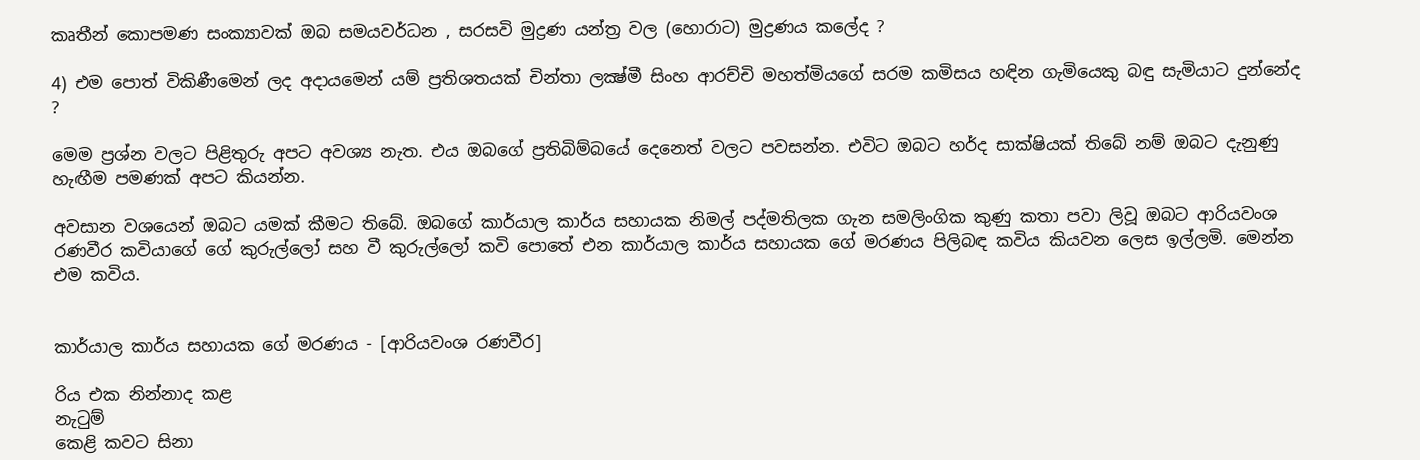කෘතීන් කොපමණ සංක්‍යාවක් ඔබ සමයවර්ධන , සරසවි මුද්‍රණ යන්ත්‍ර වල (හොරාට) මුද්‍රණය කලේද ?

4) එම පොත් විකිණීමෙන් ලද අදායමෙන් යම් ප්‍රතිශතයක් චින්තා ලක්‍ෂ්මී සිංහ ආරච්චි මහත්මියගේ සරම කමිසය හඳින ගැමියෙකු බඳු සැමියාට දුන්නේද ?

මෙම ප්‍රශ්න වලට පිළිතුරු අපට අවශ්‍ය නැත. එය ඔබගේ ප්‍රතිබිම්බයේ දෙනෙත් වලට පවසන්න. එවිට ඔබට හර්ද සාක්ෂියක් තිබේ නම් ඔබට දැනුණු හැඟීම පමණක් අපට කියන්න.

අවසාන වශයෙන් ඔබට යමක් කීමට තිබේ. ඔබගේ කාර්යාල කාර්ය සහායක නිමල් පද්මතිලක ගැන සමලිංගික කුණු කතා පවා ලිවූ ඔබට ආරියවංශ රණවීර කවියාගේ ගේ කුරුල්ලෝ සහ වී කුරුල්ලෝ කවි පොතේ එන කාර්යාල කාර්ය සහායක ගේ මරණය පිලිබඳ කවිය කියවන ලෙස ඉල්ලමි. මෙන්න එම කවිය.


කාර්යාල කාර්ය සහායක ගේ මරණය - [ආරියවංශ රණවීර]

රිය එක නින්නාද කළ
නැටුම්
කෙළි කවට සිනා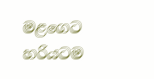මළගෙට හරියටම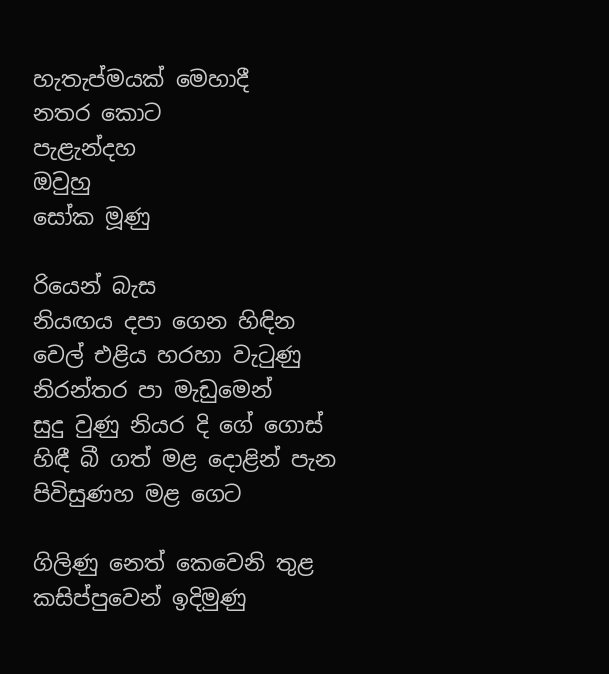හැතැප්මයක් මෙහාදී
නතර කොට
පැළැන්දහ
ඔවුහු
සෝක මූණු

රියෙන් බැස
නියඟය දපා ගෙන හිඳින
වෙල් එළිය හරහා වැටුණු
නිරන්තර පා මැඩුමෙන්
සුදු වුණු නියර දි ගේ ගොස්
හිඳී බී ගත් මළ දොළින් පැන
පිවිසුණහ මළ ගෙට

ගිලිණු නෙත් කෙවෙනි තුළ
කසිප්පුවෙන් ඉදිමුණු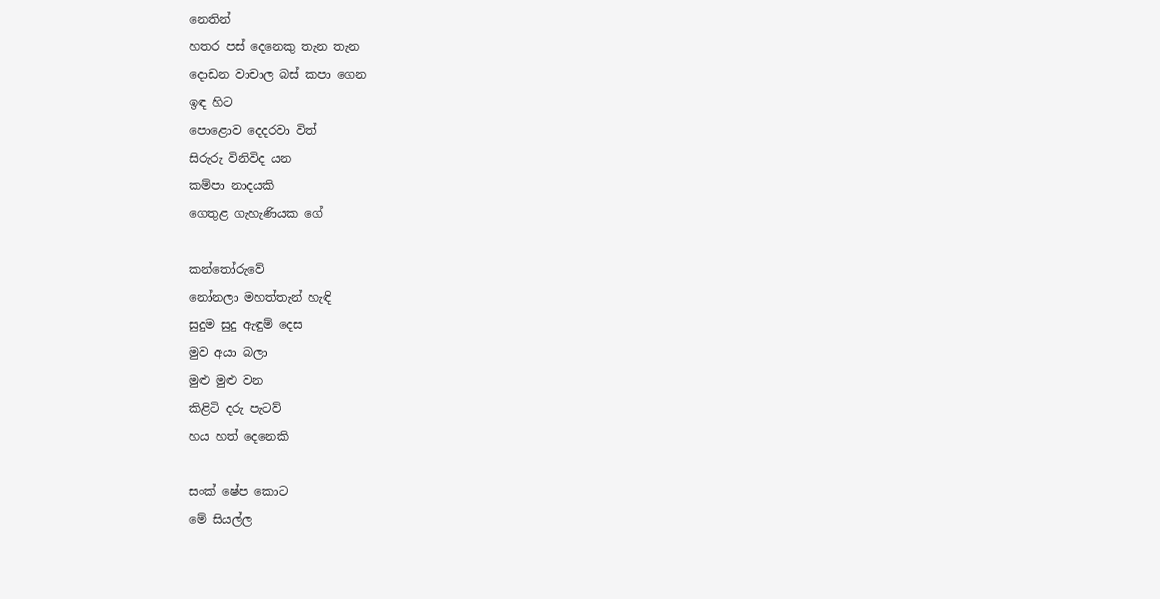නෙතින්
හතර පස් දෙනෙකු තැන තැන
දොඩන වාචාල බස් කපා ගෙන
ඉඳ හිට
පොළොව දෙදරවා විත්
සිරුරු විනිවිද යන
කම්පා නාදයකි
ගෙතුළ ගැහැණියක ගේ

කන්තෝරුවේ
නෝනලා මහත්තැන් හැඳි
සුදුම සුදු ඇඳුම් දෙස
මුව අයා බලා
මුළු මුළු වන
කිළිටි දරු පැටව්
හය හත් දෙනෙකි

සංක් ෂේප කොට
මේ සියල්ල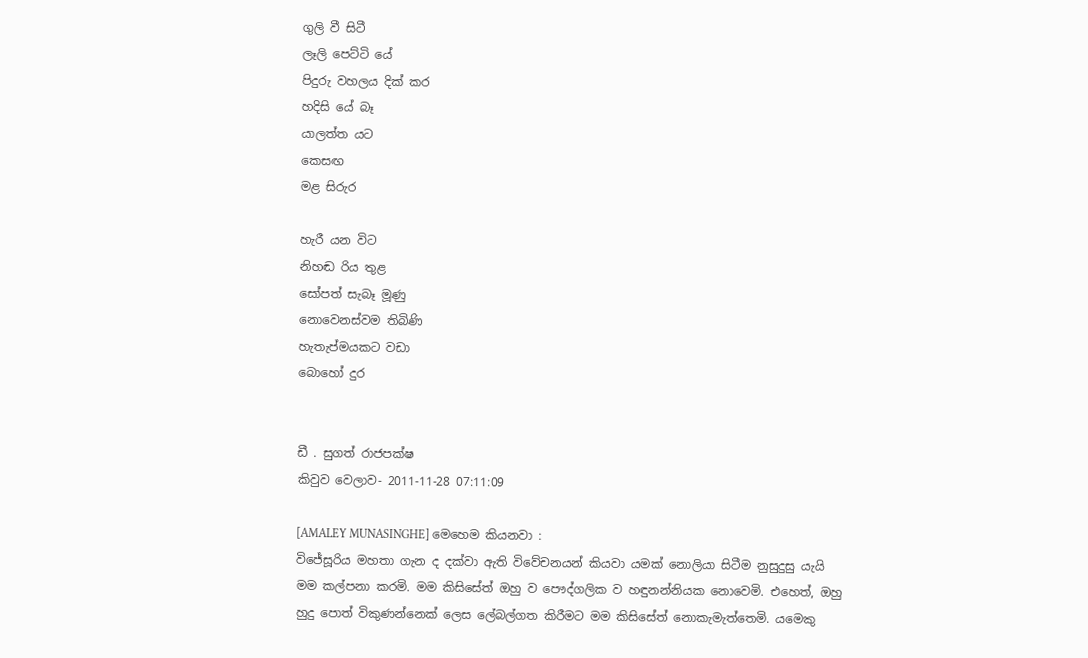ගුලි වී සිටී
ලෑලි පෙට්ටි යේ
පිදුරු වහලය දික් කර
හදිසි යේ බෑ
යාලත්ත යට
කෙසඟ
මළ සිරුර

හැරී යන විට
නිහඬ රිය තුළ
සෝපත් සැබෑ මූණු
නොවෙනස්වම තිබිණි
හැතැප්මයකට වඩා
බොහෝ දුර


ඩී . සුගත් රාජපක්ෂ
කිවුව වෙලාව- 2011-11-28 07:11:09

[AMALEY MUNASINGHE] මෙහෙම කියනවා :
විජේසූරිය මහතා ගැන ද දක්වා ඇති විවේචනයන් කියවා යමක් නොලියා සිටීම නුසුදුසු යැයි මම කල්පනා කරමි. මම කිසිසේත් ඔහු ව පෞද්ගලික ව හඳුනන්නියක නොවෙමි. එහෙත්, ඔහු හුදු පොත් විකුණන්නෙක් ලෙස ලේබල්ගත කිරීමට මම කිසිසේත් නොකැමැත්තෙමි. යමෙකු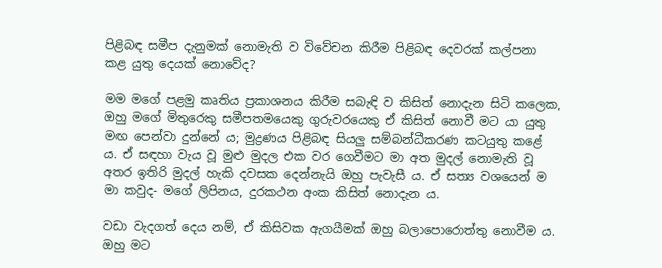පිළිබඳ සමීප දැනුමක් නොමැති ව විවේචන කිරීම පිළිබඳ දෙවරක් කල්පනා කළ යුතු දෙයක් නොවේද?

මම මගේ පළමු කෘතිය ප්‍රකාශනය කිරීම සබැඳි ව කිසිත් නොදැන සිටි කලෙක, ඔහු මගේ මිතුරෙකු සමීපතමයෙකු ගුරුවරයෙකු ඒ කිසිත් නොවී මට යා යුතු මඟ පෙන්වා දුන්නේ ය; මුද්‍රණය පිළිබඳ සියලු සම්බන්ධීකරණ කටයුතු කළේ ය. ඒ සඳහා වැය වූ මුළු මුදල එක වර ගෙවීමට මා අත මුදල් නොමැති වූ අතර ඉතිරි මුදල් හැකි දවසක දෙන්නැයි ඔහු පැවැසී ය. ඒ සත්‍ය වශයෙන් ම මා කවුද- මගේ ලිපිනය, දුරකථන අංක කිසිත් නොදැන ය.

වඩා වැදගත් දෙය නම්, ඒ කිසිවක ඇගයීමක් ඔහු බලාපොරොත්තු නොවීම ය. ඔහු මට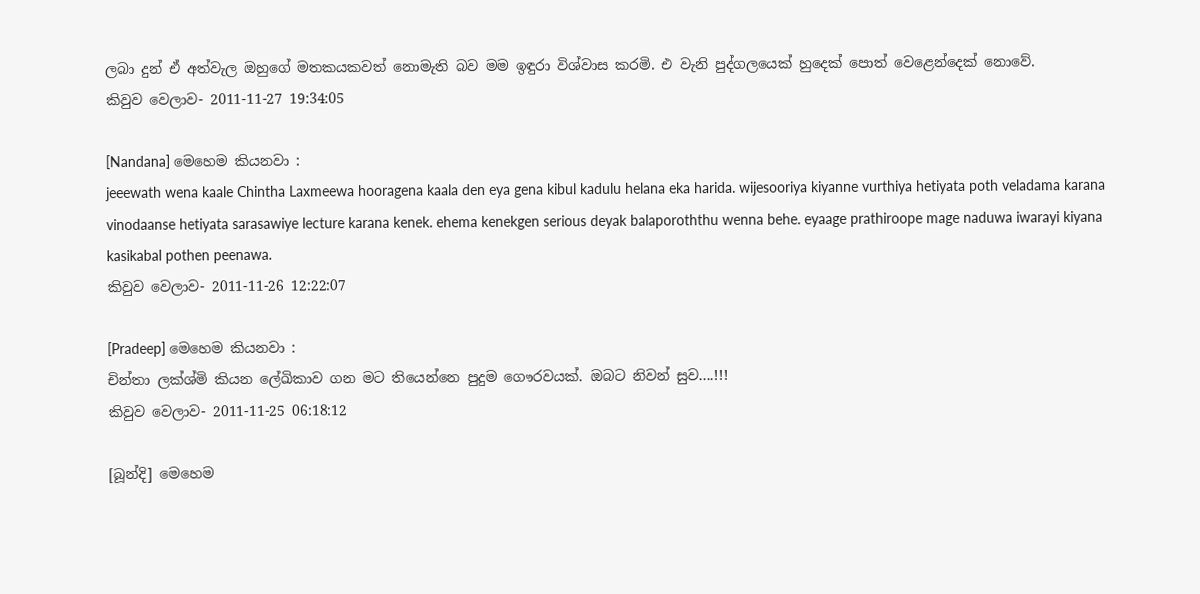ලබා දුන් ඒ අත්වැල ඔහුගේ මතකයකවත් නොමැති බව මම ඉඳුරා විශ්වාස කරමි. එ වැනි පුද්ගලයෙක් හුදෙක් පොත් වෙළෙන්දෙක් නොවේ.
කිවුව වෙලාව- 2011-11-27 19:34:05

[Nandana] මෙහෙම කියනවා :
jeeewath wena kaale Chintha Laxmeewa hooragena kaala den eya gena kibul kadulu helana eka harida. wijesooriya kiyanne vurthiya hetiyata poth veladama karana vinodaanse hetiyata sarasawiye lecture karana kenek. ehema kenekgen serious deyak balaporoththu wenna behe. eyaage prathiroope mage naduwa iwarayi kiyana kasikabal pothen peenawa.
කිවුව වෙලාව- 2011-11-26 12:22:07

[Pradeep] මෙහෙම කියනවා :
චින්තා ලක්ශ්මි කියන ලේඛිකාව ගන මට තියෙන්නෙ පුදුම ගෞරවයක්. ඔබට නිවන් සුව....!!!
කිවුව වෙලාව- 2011-11-25 06:18:12

[බූන්දි] මෙහෙම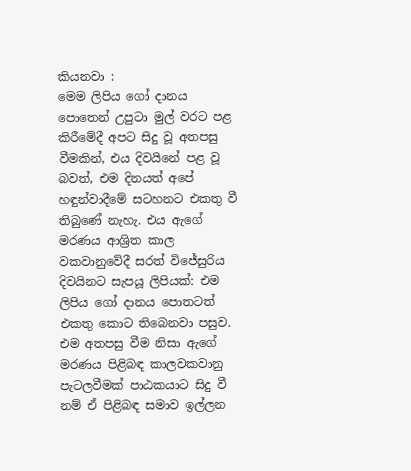කියනවා :
මෙම ලිපිය ගෝ දානය පොතෙන් උපුටා මුල් වරට පළ කිරීමේදී අපට සිදු වූ අතපසු වීමකින්, එය දිවයිනේ පළ වූ බවත්, එම දිනයත් අපේ හඳුන්වාදීමේ සටහනට එකතු වී තිබුණේ නැහැ. එය ඇගේ මරණය ආශ්‍රිත කාල වකවානුවේදී සරත් විජේසුරිය දිවයිනට සැපයූ ලිපියක්: එම ලිපිය ගෝ දානය පොතටත් එකතු කොට තිබෙනවා පසුව. එම අතපසු වීම නිසා ඇගේ මරණය පිළිබඳ කාලවකවානු පැටලවීමක් පාඨකයාට සිදු වී නම් ඒ පිළිබඳ සමාව ඉල්ලන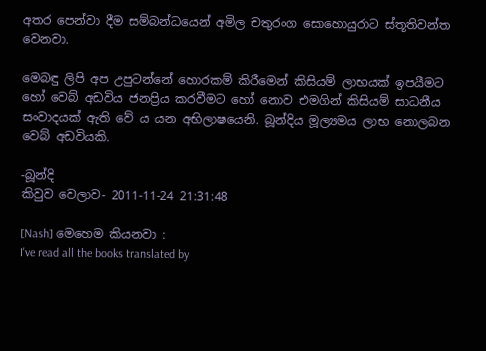අතර පෙන්වා දීම සම්බන්ධයෙන් අමිල චතුරංග සොහොයුරාට ස්තූතිවන්ත වෙනවා.

මෙබඳු ලිපි අප උපුටන්නේ හොරකම් කිරීමෙන් කිසියම් ලාභයක් ඉපයීමට හෝ වෙබ් අඩවිය ජනප්‍රිය කරවීමට හෝ නොව එමගින් කිසියම් සාධනීය සංවාදයක් ඇති වේ ය යන අභිලාෂයෙනි. බූන්දිය මූල්‍යමය ලාභ නොලබන වෙබ් අඩවියකි.

-බූන්දි
කිවුව වෙලාව- 2011-11-24 21:31:48

[Nash] මෙහෙම කියනවා :
I've read all the books translated by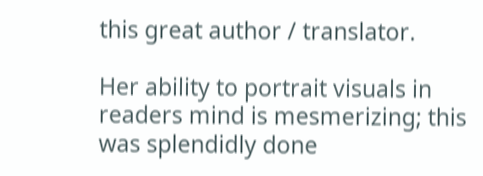this great author / translator.

Her ability to portrait visuals in readers mind is mesmerizing; this was splendidly done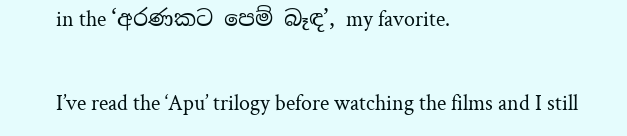in the ‘අරණකට පෙම් බෑඳ’, my favorite.

I’ve read the ‘Apu’ trilogy before watching the films and I still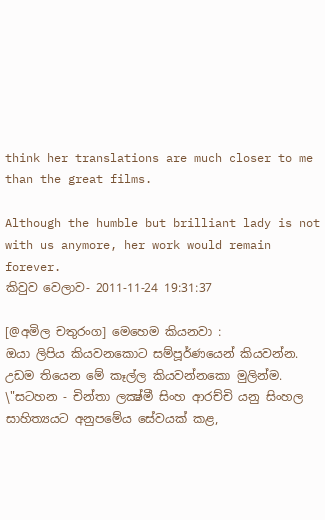think her translations are much closer to me than the great films.

Although the humble but brilliant lady is not with us anymore, her work would remain forever.
කිවුව වෙලාව- 2011-11-24 19:31:37

[@අමිල චතුරංග] මෙහෙම කියනවා :
ඔයා ලිපිය කියවනකොට සම්පූර්ණයෙන් කියවන්න. උඩම තියෙන මේ කෑල්ල කියවන්නකො මුලින්ම.
\"සටහන - චින්තා ලක්‍ෂ්මී සිංහ ආරච්චි යනු සිංහල සාහිත්‍යයට අනුපමේය සේවයක් කළ,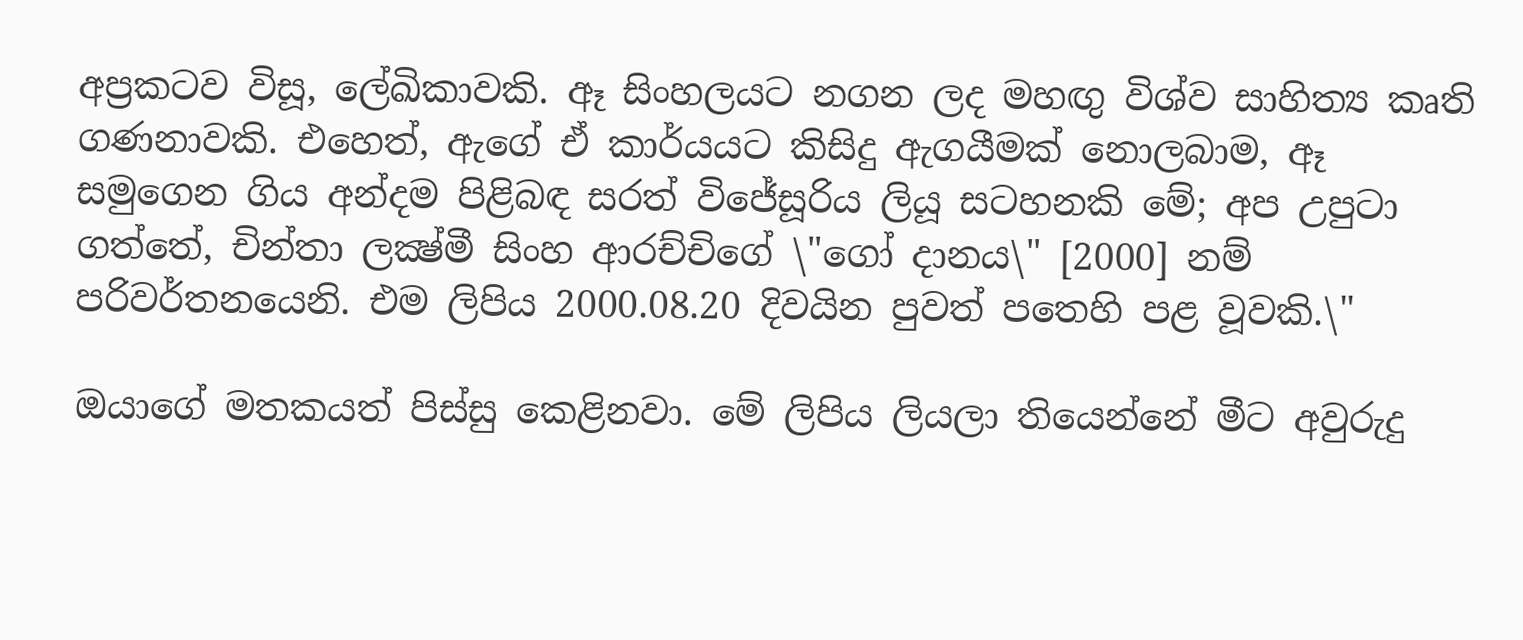අප්‍රකටව විසූ, ලේඛිකාවකි. ඈ සිංහලයට නගන ලද මහඟු විශ්ව සාහිත්‍ය කෘති ගණනාවකි. එහෙත්, ඇගේ ඒ කාර්යයට කිසිදු ඇගයීමක් නොලබාම, ඈ සමුගෙන ගිය අන්දම පිළිබඳ සරත් විජේසූරිය ලියූ සටහනකි මේ; අප උපුටා ගත්තේ, චින්තා ලක්‍ෂ්මී සිංහ ආරච්චිගේ \"ගෝ දානය\" [2000] නම් පරිවර්තනයෙනි. එම ලිපිය 2000.08.20 දිවයින පුවත් පතෙහි පළ වූවකි.\"

ඔයාගේ මතකයත් පිස්සු කෙළිනවා. මේ ලිපිය ලියලා තියෙන්නේ මීට අවුරුදු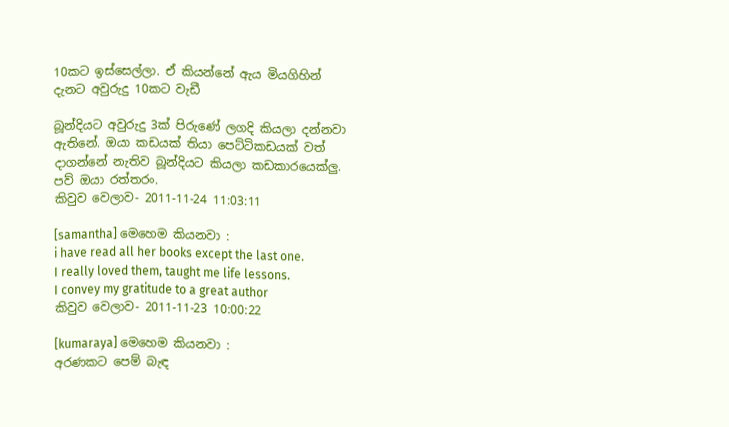10කට ඉස්සෙල්ලා. ඒ කියන්නේ ඇය මියගිහින් දැනට අවුරුදු 10කට වැඩී

බූන්දියට අවුරුදු 3ක් පිරුණේ ලගදි කියලා දන්නවා ඇතිනේ. ඔයා කඩයක් තියා පෙට්ටිකඩයක් වත් දාගන්නේ නැතිව බූන්දියට කියලා කඩකාරයෙක්ලු. පව් ඔයා රත්තරං.
කිවුව වෙලාව- 2011-11-24 11:03:11

[samantha] මෙහෙම කියනවා :
i have read all her books except the last one.
I really loved them, taught me life lessons.
I convey my gratitude to a great author
කිවුව වෙලාව- 2011-11-23 10:00:22

[kumaraya] මෙහෙම කියනවා :
අරණකට පෙම් බැඳ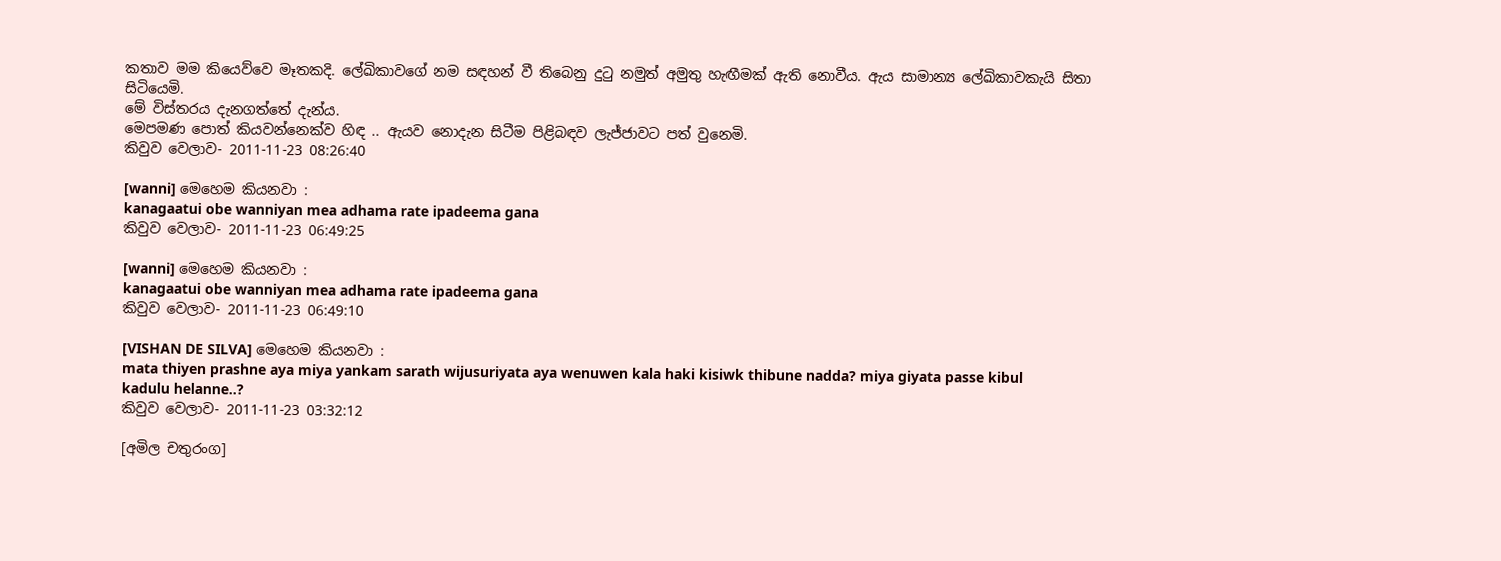කතාව මම කියෙව්වෙ මෑතකදි. ලේඛිකාවගේ නම සඳහන් වී තිබෙනු දුටු නමුත් අමුතු හැඟීමක් ඇති නොවීය. ඇය සාමාන්‍ය ලේඛිකාවකැයි සිතා සිටියෙමි.
මේ විස්තරය දැනගත්තේ දැන්ය.
මෙපමණ පොත් කියවන්නෙක්ව හිඳ .. ඇයව නොදැන සිටීම පිළිබඳව ලැජ්ජාවට පත් වුනෙමි.
කිවුව වෙලාව- 2011-11-23 08:26:40

[wanni] මෙහෙම කියනවා :
kanagaatui obe wanniyan mea adhama rate ipadeema gana
කිවුව වෙලාව- 2011-11-23 06:49:25

[wanni] මෙහෙම කියනවා :
kanagaatui obe wanniyan mea adhama rate ipadeema gana
කිවුව වෙලාව- 2011-11-23 06:49:10

[VISHAN DE SILVA] මෙහෙම කියනවා :
mata thiyen prashne aya miya yankam sarath wijusuriyata aya wenuwen kala haki kisiwk thibune nadda? miya giyata passe kibul kadulu helanne..?
කිවුව වෙලාව- 2011-11-23 03:32:12

[අමිල චතුරංග]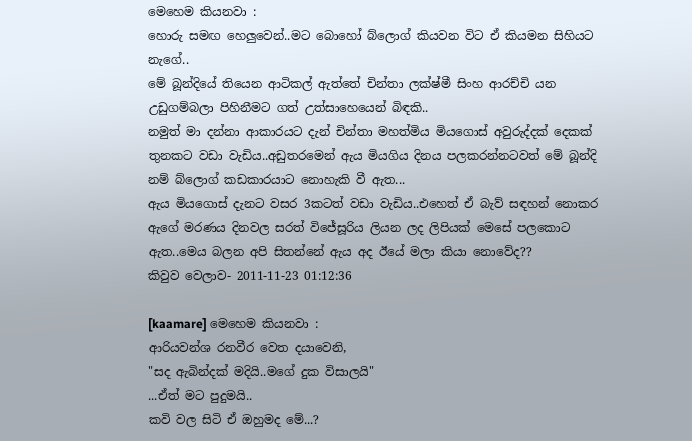මෙහෙම කියනවා :
හොරු සමඟ හෙලුවෙන්..මට බොහෝ බ්ලොග් කියවන විට ඒ කියමන සිහියට නැගේ..
මේ බූන්දියේ තියෙන ආටිකල් ඇත්තේ චින්තා ලක්ෂ්මී සිංහ ආරච්චි යන උඩුගම්බලා පිහිනීමට ගත් උත්සාහෙයෙන් බිඳකි..
නමුත් මා දන්නා ආකාරයට දැන් චින්තා මහත්මිය මියගොස් අවුරුද්දක් දෙකක් තුනකට වඩා වැඩිය..අඩුතරමෙන් ඇය මියගිය දිනය පලකරන්නටවත් මේ බූන්දි නම් බ්ලොග් කඩකාරයාට නොහැකි වී ඇත...
ඇය මියගොස් දැනට වසර 3කටත් වඩා වැඩිය..එහෙත් ඒ බැව් සඳහන් නොකර ඇගේ මරණය දිනවල සරත් විජේසූරිය ලියන ලද ලිපියක් මෙසේ පලකොට ඇත..මෙය බලන අපි සිතන්නේ ඇය අද ඊයේ මලා කියා නොවේද??
කිවුව වෙලාව- 2011-11-23 01:12:36

[kaamare] මෙහෙම කියනවා :
ආරියවන්ශ රනවීර වෙත දයාවෙනි,
"සද ඇබින්දක් මදියි..මගේ දුක විසාලයි"
...ඒත් මට පුදුමයි..
කවි වල සිටි ඒ ඔහුමද මේ...?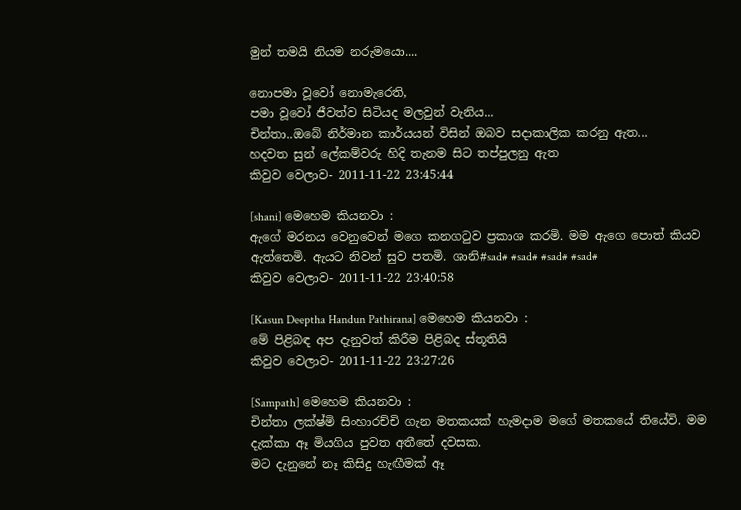මුන් තමයි නියම නරුමයො....

නොපමා වූවෝ නොමැරෙති,
පමා වූවෝ ජීවත්ව සිටියද මලවුන් වැනිය...
චින්තා..ඔබේ නිර්මාන කාර්යයන් විසින් ඔබව සදාකාලික කරනු ඇත...
හදවත සුන් ලේකම්වරු හිදි තැනම සිට තප්පුලනු ඇත
කිවුව වෙලාව- 2011-11-22 23:45:44

[shani] මෙහෙම කියනවා :
ඇගේ මරනය වෙනුවෙන් මගෙ කනගටුව ප්‍රකාශ කරමි. මම ඇගෙ පොත් කියව ඇත්තෙමි. ඇයට නිවන් සුව පතමි. ශානි#sad# #sad# #sad# #sad#
කිවුව වෙලාව- 2011-11-22 23:40:58

[Kasun Deeptha Handun Pathirana] මෙහෙම කියනවා :
මේ පිළිබඳ අප දැනුවත් කිරීම පිළිබද ස්තූතියි
කිවුව වෙලාව- 2011-11-22 23:27:26

[Sampath] මෙහෙම කියනවා :
චින්තා ලක්ෂ්මි සිංහාරච්චි ගැන මතකයක් හැමදාම මගේ මතකයේ තියේවි. මම දැක්කා ඈ මියගිය පුවත අතීතේ දවසක.
මට දැනුනේ නෑ කිසිදු හැඟීමක් ඈ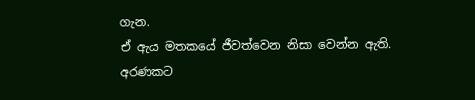ගැන.
ඒ ඇය මතකයේ ජීවත්වෙන නිසා වෙන්න ඇති.
අරණකට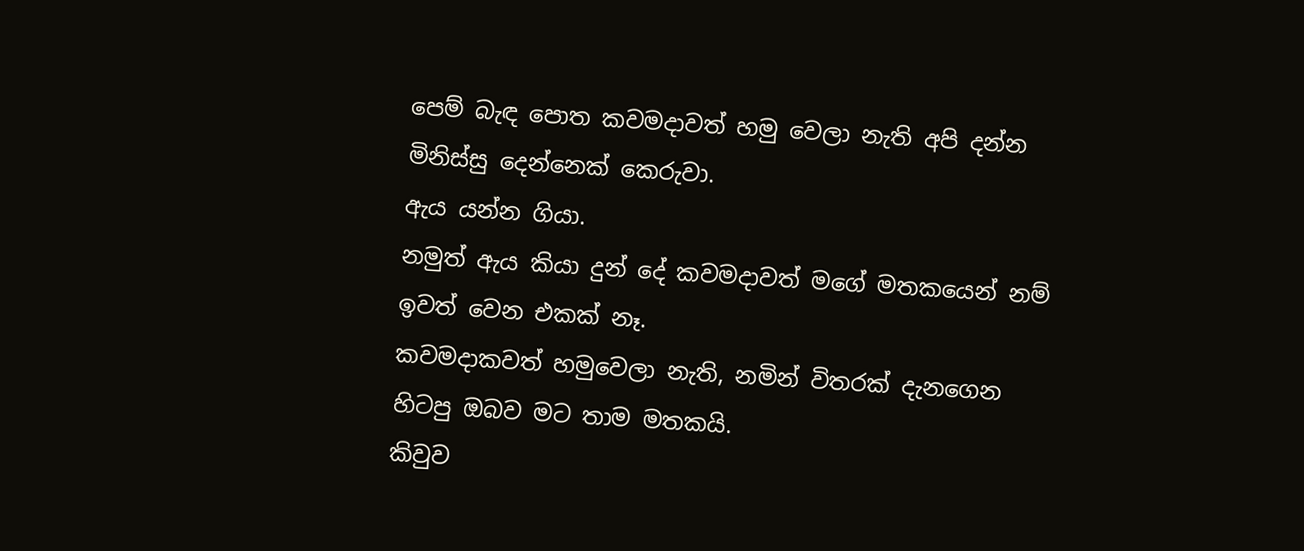පෙම් බැඳ පොත කවමදාවත් හමු වෙලා නැති අපි දන්න මිනිස්සු දෙන්නෙක් කෙරුවා.
ඇය යන්න ගියා.
නමුත් ඇය කියා දුන් දේ කවමදාවත් මගේ මතකයෙන් නම් ඉවත් වෙන එකක් නෑ.
කවමදාකවත් හමුවෙලා නැති, නමින් විතරක් දැනගෙන හිටපු ඔබව මට තාම මතකයි.
කිවුව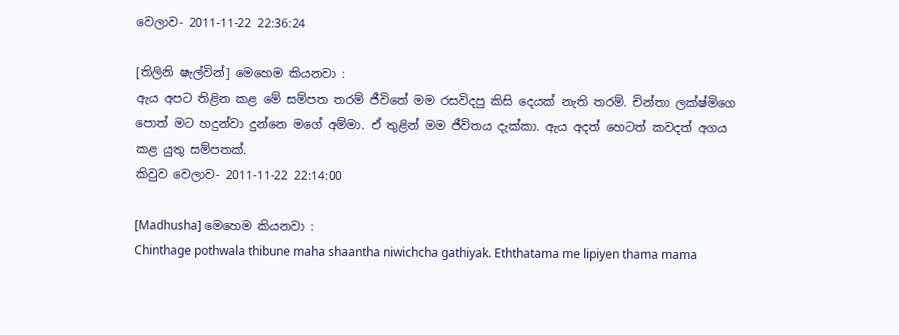වෙලාව- 2011-11-22 22:36:24

[තිලිනි ෂැල්වින්] මෙහෙම කියනවා :
ඇය අපට තිළින කළ මේ සම්පත තරම් ජීවිතේ මම රසවිදපු කිසි දෙයක් නැති තරම්. චින්තා ලක්ෂ්මිගෙ පොත් මට හදුන්වා දුන්නෙ මගේ අම්මා. ඒ තුළින් මම ජීවිතය දැක්කා. ඇය අදත් හෙටත් කවදත් අගය කළ යුතු සම්පතක්.
කිවුව වෙලාව- 2011-11-22 22:14:00

[Madhusha] මෙහෙම කියනවා :
Chinthage pothwala thibune maha shaantha niwichcha gathiyak. Eththatama me lipiyen thama mama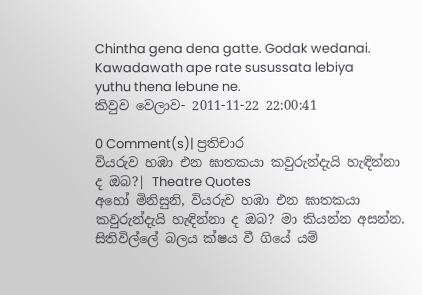Chintha gena dena gatte. Godak wedanai. Kawadawath ape rate susussata lebiya yuthu thena lebune ne.
කිවුව වෙලාව- 2011-11-22 22:00:41

0 Comment(s)| ප්‍රතිචාර
වියරුව හඹා එන ඝාතකයා කවුරුන්දැයි හැඳින්නා ද ඔබ?| Theatre Quotes
අහෝ මිනිසුනි, වියරුව හඹා එන ඝාතකයා කවුරුන්දැයි හැඳින්නා ද ඔබ? මා කියන්න අසන්න. සිතිවිල්ලේ බලය ක්ෂය වී ගියේ යම්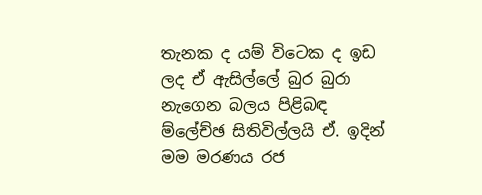තැනක ද යම් විටෙක ද ඉඩ ලද ඒ ඇසිල්ලේ බුර බුරා නැගෙන බලය පිළිබඳ ම්ලේච්ඡ සිතිවිල්ලයි ඒ. ඉදින් මම මරණය රජ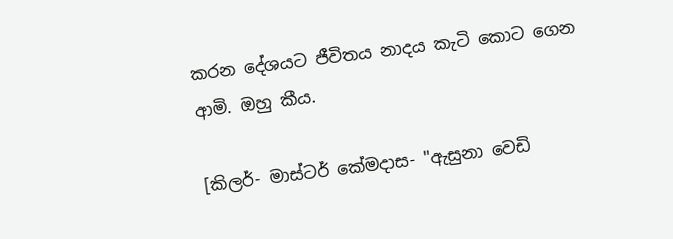කරන දේශයට ජීවිතය නාදය කැටි කොට ගෙන ආමි. ඔහු කීය.

[කිලර්- මාස්ටර් කේමදාස- "ඇසුනා වෙඩි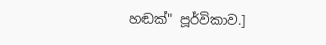හඬක්" පූර්විකාව.]